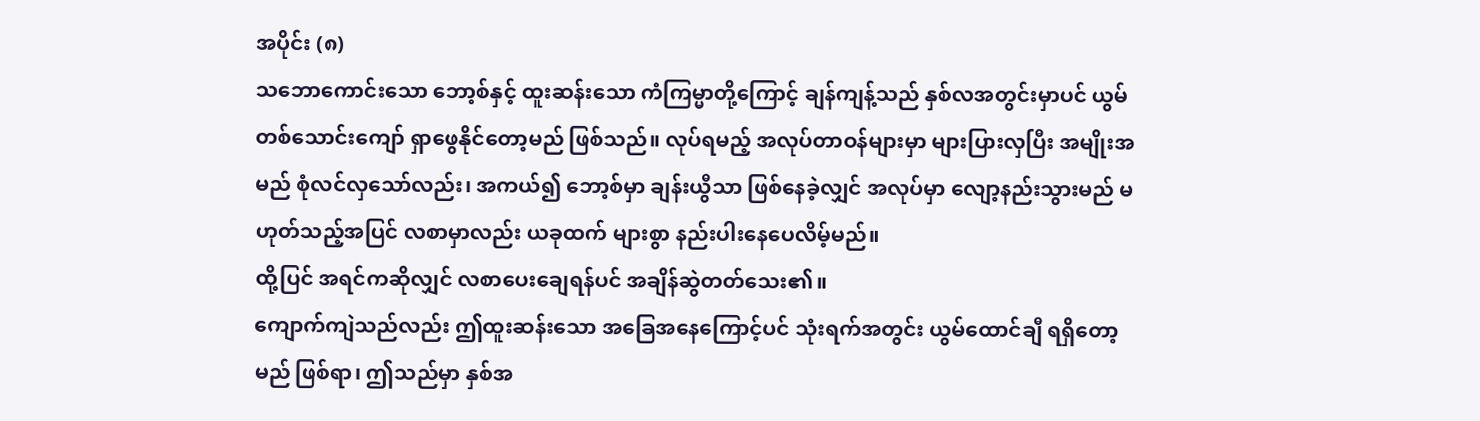အပိုင်း (၈)
သဘောကောင်းသော ဘော့စ်နှင့် ထူးဆန်းသော ကံကြမ္မာတို့ကြောင့် ချန်ကျန့်သည် နှစ်လအတွင်းမှာပင် ယွမ်တစ်သောင်းကျော် ရှာဖွေနိုင်တော့မည် ဖြစ်သည်။ လုပ်ရမည့် အလုပ်တာဝန်များမှာ များပြားလှပြီး အမျိုးအမည် စုံလင်လှသော်လည်း၊ အကယ်၍ ဘော့စ်မှာ ချန်းယွီသာ ဖြစ်နေခဲ့လျှင် အလုပ်မှာ လျော့နည်းသွားမည် မဟုတ်သည့်အပြင် လစာမှာလည်း ယခုထက် များစွာ နည်းပါးနေပေလိမ့်မည်။
ထို့ပြင် အရင်ကဆိုလျှင် လစာပေးချေရန်ပင် အချိန်ဆွဲတတ်သေး၏။
ကျောက်ကျဲသည်လည်း ဤထူးဆန်းသော အခြေအနေကြောင့်ပင် သုံးရက်အတွင်း ယွမ်ထောင်ချီ ရရှိတော့မည် ဖြစ်ရာ၊ ဤသည်မှာ နှစ်အ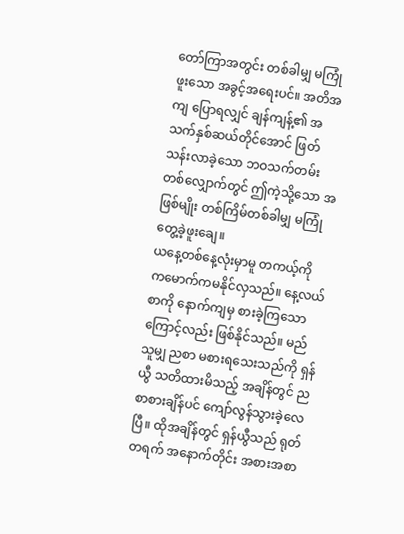တော်ကြာအတွင်း တစ်ခါမျှ မကြုံဖူးသော အခွင့်အရေးပင်။ အတိအကျ ပြောရလျှင် ချန်ကျန့်၏ အသက်နှစ်ဆယ်တိုင်အောင် ဖြတ်သန်းလာခဲ့သော ဘဝသက်တမ်းတစ်လျှောက်တွင် ဤကဲ့သို့သော အဖြစ်မျိုး တစ်ကြိမ်တစ်ခါမျှ မကြုံတွေ့ခဲ့ဖူးချေ။
ယနေ့တစ်နေ့လုံးမှာမူ တကယ့်ကို ကမောက်ကမနိုင်လှသည်။ နေ့လယ်စာကို နောက်ကျမှ စားခဲ့ကြသောကြောင့်လည်း ဖြစ်နိုင်သည်။ မည်သူမျှ ညစာ မစားရသေးသည်ကို ရှန်ယွီ သတိထားမိသည့် အချိန်တွင် ညစာစားချိန်ပင် ကျော်လွန်သွားခဲ့လေပြီ။ ထိုအချိန်တွင် ရှန်ယွီသည် ရုတ်တရက် အနောက်တိုင်း အစားအစာ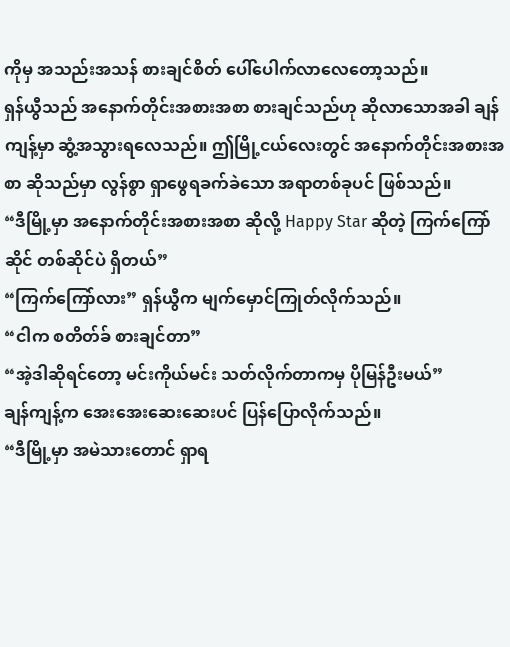ကိုမှ အသည်းအသန် စားချင်စိတ် ပေါ်ပေါက်လာလေတော့သည်။
ရှန်ယွီသည် အနောက်တိုင်းအစားအစာ စားချင်သည်ဟု ဆိုလာသောအခါ ချန်ကျန့်မှာ ဆွံ့အသွားရလေသည်။ ဤမြို့ငယ်လေးတွင် အနောက်တိုင်းအစားအစာ ဆိုသည်မှာ လွန်စွာ ရှာဖွေရခက်ခဲသော အရာတစ်ခုပင် ဖြစ်သည်။
“ဒီမြို့မှာ အနောက်တိုင်းအစားအစာ ဆိုလို့ Happy Star ဆိုတဲ့ ကြက်ကြော်ဆိုင် တစ်ဆိုင်ပဲ ရှိတယ်”
“ကြက်ကြော်လား” ရှန်ယွီက မျက်မှောင်ကြုတ်လိုက်သည်။
“ငါက စတိတ်ခ် စားချင်တာ”
“အဲ့ဒါဆိုရင်တော့ မင်းကိုယ်မင်း သတ်လိုက်တာကမှ ပိုမြန်ဦးမယ်”
ချန်ကျန့်က အေးအေးဆေးဆေးပင် ပြန်ပြောလိုက်သည်။
“ဒီမြို့မှာ အမဲသားတောင် ရှာရ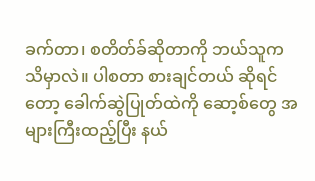ခက်တာ၊ စတိတ်ခ်ဆိုတာကို ဘယ်သူက သိမှာလဲ။ ပါစတာ စားချင်တယ် ဆိုရင်တော့ ခေါက်ဆွဲပြုတ်ထဲကို ဆော့စ်တွေ အများကြီးထည့်ပြီး နယ်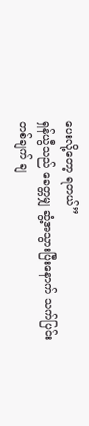ပေးလို့တော့ ရတယ်”
ရှန်ယွီသည် ခေတ္တမျှ ဆွံ့အသွားပြီးနောက် သက်ပြင်းတစ်ချက် ချ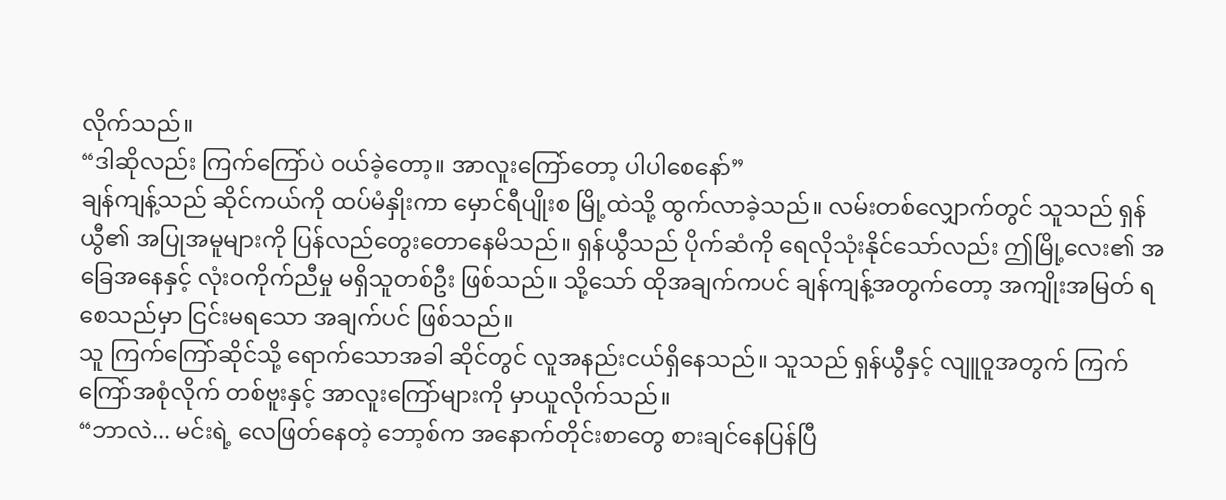လိုက်သည်။
“ဒါဆိုလည်း ကြက်ကြော်ပဲ ဝယ်ခဲ့တော့။ အာလူးကြော်တော့ ပါပါစေနော်”
ချန်ကျန့်သည် ဆိုင်ကယ်ကို ထပ်မံနှိုးကာ မှောင်ရီပျိုးစ မြို့ထဲသို့ ထွက်လာခဲ့သည်။ လမ်းတစ်လျှောက်တွင် သူသည် ရှန်ယွီ၏ အပြုအမူများကို ပြန်လည်တွေးတောနေမိသည်။ ရှန်ယွီသည် ပိုက်ဆံကို ရေလိုသုံးနိုင်သော်လည်း ဤမြို့လေး၏ အခြေအနေနှင့် လုံးဝကိုက်ညီမှု မရှိသူတစ်ဦး ဖြစ်သည်။ သို့သော် ထိုအချက်ကပင် ချန်ကျန့်အတွက်တော့ အကျိုးအမြတ် ရစေသည်မှာ ငြင်းမရသော အချက်ပင် ဖြစ်သည်။
သူ ကြက်ကြော်ဆိုင်သို့ ရောက်သောအခါ ဆိုင်တွင် လူအနည်းငယ်ရှိနေသည်။ သူသည် ရှန်ယွီနှင့် လျူဝူအတွက် ကြက်ကြော်အစုံလိုက် တစ်ဗူးနှင့် အာလူးကြော်များကို မှာယူလိုက်သည်။
“ဘာလဲ... မင်းရဲ့ လေဖြတ်နေတဲ့ ဘော့စ်က အနောက်တိုင်းစာတွေ စားချင်နေပြန်ပြီ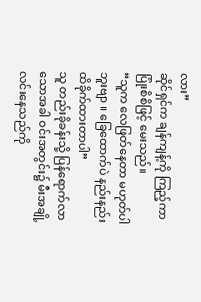လား”
ဆိုင်ရှင်က ချန်ကျန့်ကို ကြည့်ကာ ပြုံးစိစိဖြင့် မေးသည်။
“သူက လေဖြတ်နေတာ မဟုတ်ပါဘူးဗျာ ။ ခြေထောက်ပဲ နည်းနည်း ထိခိုက်ထားတာပါ”
သူ တည်းခိုခန်းသို့ ပြန်ရောက်လာသောအခါ ဝင်းအတွင်း၌ မီးအချို့ လင်းနေသည်ကို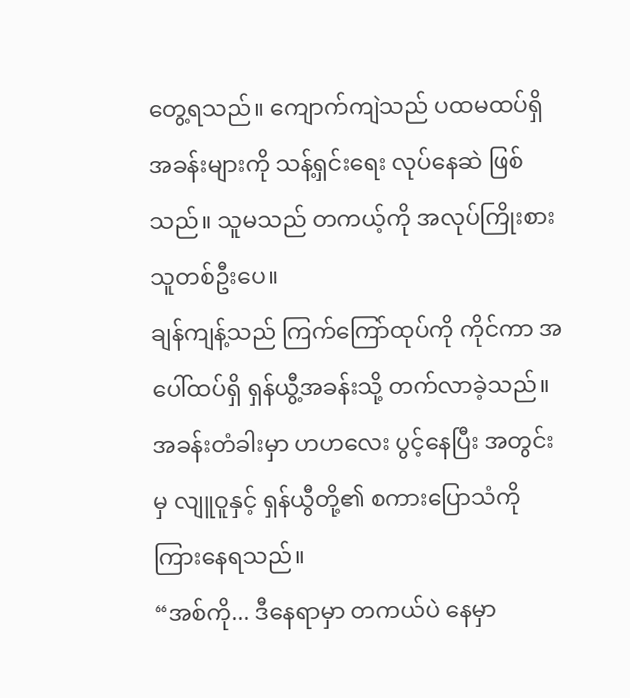တွေ့ရသည်။ ကျောက်ကျဲသည် ပထမထပ်ရှိ အခန်းများကို သန့်ရှင်းရေး လုပ်နေဆဲ ဖြစ်သည်။ သူမသည် တကယ့်ကို အလုပ်ကြိုးစားသူတစ်ဦးပေ။
ချန်ကျန့်သည် ကြက်ကြော်ထုပ်ကို ကိုင်ကာ အပေါ်ထပ်ရှိ ရှန်ယွီ့အခန်းသို့ တက်လာခဲ့သည်။ အခန်းတံခါးမှာ ဟဟလေး ပွင့်နေပြီး အတွင်းမှ လျူဝူနှင့် ရှန်ယွီတို့၏ စကားပြောသံကို ကြားနေရသည်။
“အစ်ကို... ဒီနေရာမှာ တကယ်ပဲ နေမှာ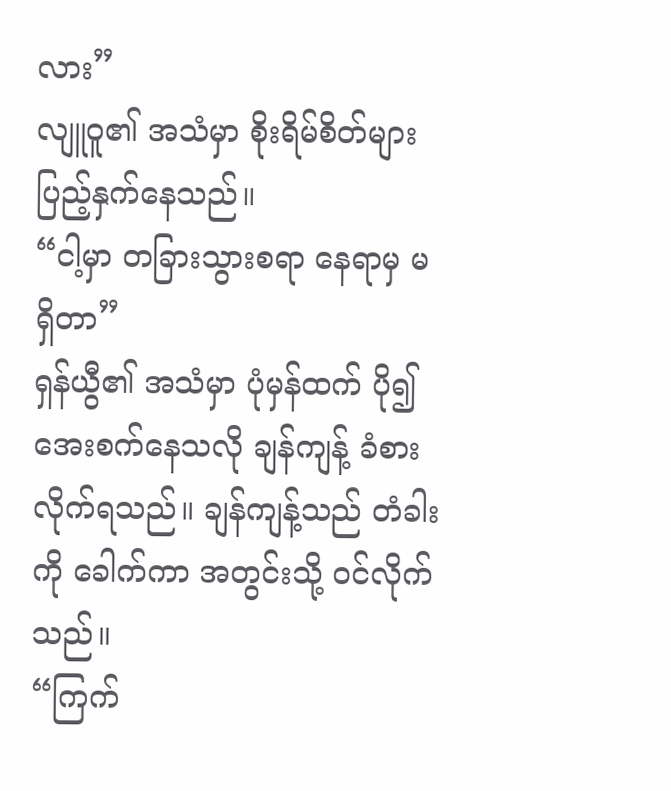လား”
လျူဝူ၏ အသံမှာ စိုးရိမ်စိတ်များ ပြည့်နှက်နေသည်။
“ငါ့မှာ တခြားသွားစရာ နေရာမှ မရှိတာ”
ရှန်ယွီ၏ အသံမှာ ပုံမှန်ထက် ပို၍ အေးစက်နေသလို ချန်ကျန့် ခံစားလိုက်ရသည်။ ချန်ကျန့်သည် တံခါးကို ခေါက်ကာ အတွင်းသို့ ဝင်လိုက်သည်။
“ကြက်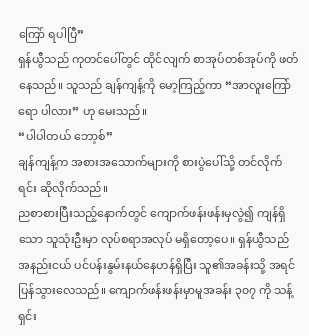ကြော် ရပါပြီ”
ရှန်ယွီသည် ကုတင်ပေါ်တွင် ထိုင်လျက် စာအုပ်တစ်အုပ်ကို ဖတ်နေသည်။ သူသည် ချန်ကျန့်ကို မော့ကြည့်ကာ “အာလူးကြော်ရော ပါလား” ဟု မေးသည်။
“ပါပါတယ် ဘော့စ်”
ချန်ကျန့်က အစားအသောက်များကို စားပွဲပေါ်သို့ တင်လိုက်ရင်း ဆိုလိုက်သည်။
ညစာစားပြီးသည့်နောက်တွင် ကျောက်ဖန်းဖန်းမှလွဲ၍ ကျန်ရှိသော သူသုံးဦးမှာ လုပ်စရာအလုပ် မရှိတော့ပေ။ ရှန်ယွီသည် အနည်းငယ် ပင်ပန်းနွမ်းနယ်နေဟန်ရှိပြီး သူ၏အခန်းသို့ အရင်ပြန်သွားလေသည်။ ကျောက်ဖန်းဖန်းမှာမူအခန်း ၃၀၇ ကို သန့်ရှင်း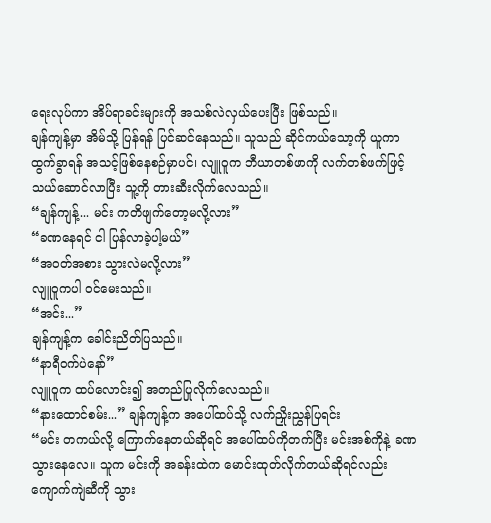ရေးလုပ်ကာ အိပ်ရာခင်းများကို အသစ်လဲလှယ်ပေးပြီး ဖြစ်သည်။
ချန်ကျန့်မှာ အိမ်သို့ ပြန်ရန် ပြင်ဆင်နေသည်။ သူသည် ဆိုင်ကယ်သော့ကို ယူကာ ထွက်ခွာရန် အသင့်ဖြစ်နေစဉ်မှာပင်၊ လျူဝူက ဘီယာတစ်ဖာကို လက်တစ်ဖက်ဖြင့် သယ်ဆောင်လာပြီး သူ့ကို တားဆီးလိုက်လေသည်။
“ချန်ကျန့်... မင်း ကတိဖျက်တော့မလို့လား”
“ခဏနေရင် ငါ ပြန်လာခဲ့ပါ့မယ်”
“အဝတ်အစား သွားလဲမလို့လား”
လျူဝူကပါ ဝင်မေးသည်။
“အင်း...”
ချန်ကျန့်က ခေါင်းညိတ်ပြသည်။
“နာရီဝက်ပဲနော်”
လျူဝူက ထပ်လောင်း၍ အတည်ပြုလိုက်လေသည်။
“နားထောင်စမ်း...” ချန်ကျန့်က အပေါ်ထပ်သို့ လက်ညှိုးညွှန်ပြရင်း
“မင်း တကယ်လို့ ကြောက်နေတယ်ဆိုရင် အပေါ်ထပ်ကိုတက်ပြီး မင်းအစ်ကိုနဲ့ ခဏသွားနေလေ။ သူက မင်းကို အခန်းထဲက မောင်းထုတ်လိုက်တယ်ဆိုရင်လည်း ကျောက်ကျဲဆီကို သွား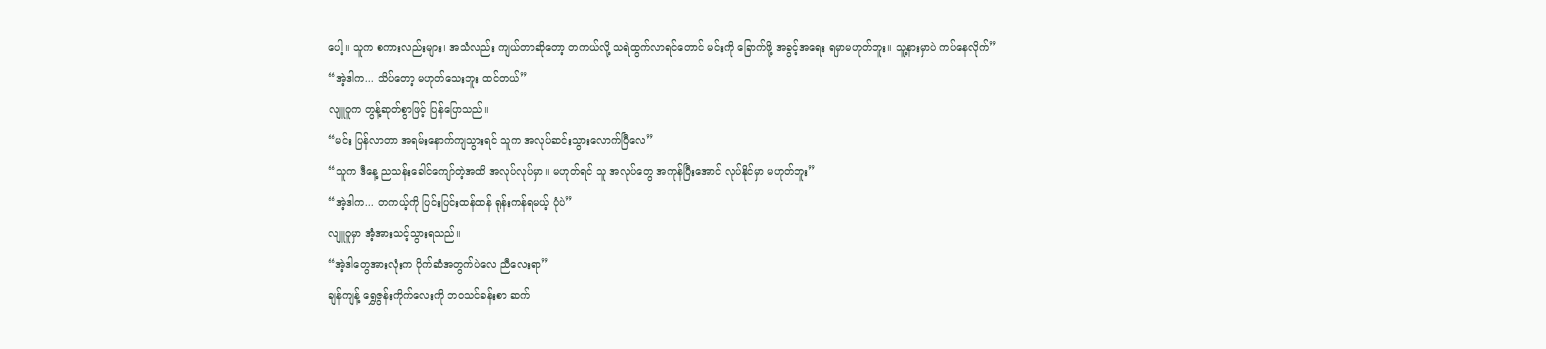ပေါ့။ သူက စကားလည်းများ၊ အသံလည်း ကျယ်တာဆိုတော့ တကယ်လို့ သရဲထွက်လာရင်တောင် မင်းကို ခြောက်ဖို့ အခွင့်အရေး ရမှာမဟုတ်ဘူး။ သူ့နားမှာပဲ ကပ်နေလိုက်”
“အဲ့ဒါက... သိပ်တော့ မဟုတ်သေးဘူး ထင်တယ်”
လျူဝူက တွန့်ဆုတ်စွာဖြင့် ပြန်ပြောသည်။
“မင်း ပြန်လာတာ အရမ်းနောက်ကျသွားရင် သူက အလုပ်ဆင်းသွားလောက်ပြီလေ”
“သူက ဒီနေ့ ညသန်းခေါင်ကျော်တဲ့အထိ အလုပ်လုပ်မှာ။ မဟုတ်ရင် သူ အလုပ်တွေ အကုန်ပြီးအောင် လုပ်နိုင်မှာ မဟုတ်ဘူး”
“အဲ့ဒါက... တကယ့်ကို ပြင်းပြင်းထန်ထန် ရုန်းကန်ရမယ့် ပုံပဲ”
လျူဝူမှာ အံ့အားသင့်သွားရသည်။
“အဲ့ဒါတွေအားလုံးက ပိုက်ဆံအတွက်ပဲလေ ညီလေးရာ”
ချန်ကျန့် ရွှေဇွန်းကိုက်လေးကို ဘဝသင်ခန်းစာ ဆက်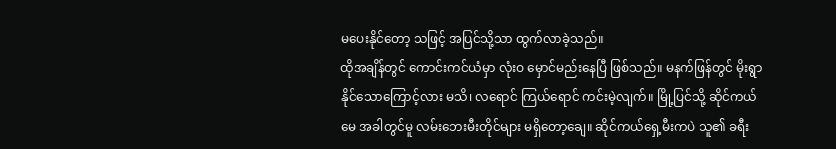မပေးနိုင်တော့ သဖြင့် အပြင်သို့သာ ထွက်လာခဲ့သည်။
ထိုအချိန်တွင် ကောင်းကင်ယံမှာ လုံးဝ မှောင်မည်းနေပြီ ဖြစ်သည်။ မနက်ဖြန်တွင် မိုးရွာနိုင်သောကြောင့်လား မသိ၊ လရောင် ကြယ်ရောင် ကင်းမဲ့လျက်။ မြို့ပြင်သို့ ဆိုင်ကယ်မေ အခါတွင်မူ လမ်းဘေးမီးတိုင်များ မရှိတော့ချေ။ ဆိုင်ကယ်ရှေ့မီးကပဲ သူ၏ ခရီး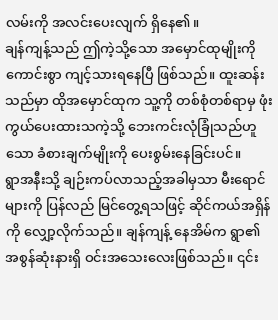လမ်းကို အလင်းပေးလျက် ရှိနေ၏။
ချန်ကျန့်သည် ဤကဲ့သို့သော အမှောင်ထုမျိုးကို ကောင်းစွာ ကျင့်သားရနေပြီ ဖြစ်သည်။ ထူးဆန်းသည်မှာ ထိုအမှောင်ထုက သူ့ကို တစ်စုံတစ်ရာမှ ဖုံးကွယ်ပေးထားသကဲ့သို့ ဘေးကင်းလုံခြုံသည်ဟူသော ခံစားချက်မျိုးကို ပေးစွမ်းနေခြင်းပင်။
ရွာအနီးသို့ ချဉ်းကပ်လာသည့်အခါမှသာ မီးရောင်များကို ပြန်လည် မြင်တွေ့ရသဖြင့် ဆိုင်ကယ်အရှိန်ကို လျှော့လိုက်သည်။ ချန်ကျန့် နေအိမ်က ရွာ၏ အစွန်ဆုံးနားရှိ ဝင်းအသေးလေးဖြစ်သည်။ ၎င်း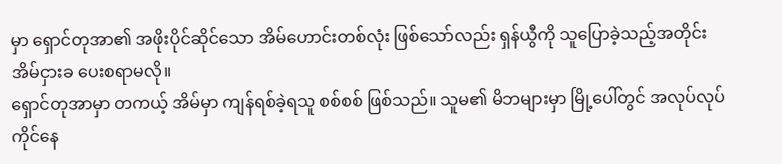မှာ ရှောင်တုအာ၏ အဖိုးပိုင်ဆိုင်သော အိမ်ဟောင်းတစ်လုံး ဖြစ်သော်လည်း ရှန်ယွီကို သူပြောခဲ့သည့်အတိုင်း အိမ်ငှားခ ပေးစရာမလို။
ရှောင်တုအာမှာ တကယ့် အိမ်မှာ ကျန်ရစ်ခဲ့ရသူ စစ်စစ် ဖြစ်သည်။ သူမ၏ မိဘများမှာ မြို့ပေါ်တွင် အလုပ်လုပ်ကိုင်နေ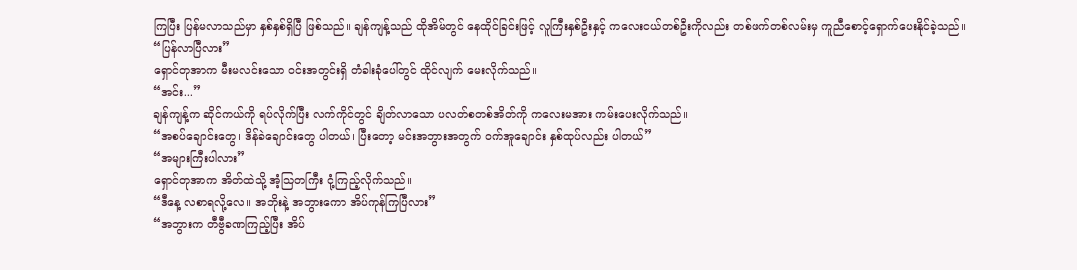ကြပြီး ပြန်မလာသည်မှာ နှစ်နှစ်ရှိပြီ ဖြစ်သည်။ ချန်ကျန့်သည် ထိုအိမ်တွင် နေထိုင်ခြင်းဖြင့် လူကြီးနှစ်ဦးနှင့် ကလေးငယ်တစ်ဦးကိုလည်း တစ်ဖက်တစ်လမ်းမှ ကူညီစောင့်ရှောက်ပေးနိုင်ခဲ့သည်။
“ပြန်လာပြီလား”
ရှောင်တုအာက မီးမလင်းသော ဝင်းအတွင်းရှိ တံခါးခုံပေါ်တွင် ထိုင်လျက် မေးလိုက်သည်။
“အင်း...”
ချန်ကျန့်က ဆိုင်ကယ်ကို ရပ်လိုက်ပြီး လက်ကိုင်တွင် ချိတ်လာသော ပလတ်စတစ်အိတ်ကို ကလေးမအား ကမ်းပေးလိုက်သည်။
“အစပ်ချောင်းတွေ၊ ဒိန်ခဲချောင်းတွေ ပါတယ်၊ ပြီးတော့ မင်းအဘွားအတွက် ဝက်အူချောင်း နှစ်ထုပ်လည်း ပါတယ်”
“အများကြီးပါလား”
ရှောင်တုအာက အိတ်ထဲသို့ အံ့သြတကြီး ငုံ့ကြည့်လိုက်သည်။
“ဒီနေ့ လစာရလို့လေ။ အဘိုးနဲ့ အဘွားကော အိပ်ကုန်ကြပြီလား”
“အဘွားက တီဗွီခဏကြည့်ပြီး အိပ်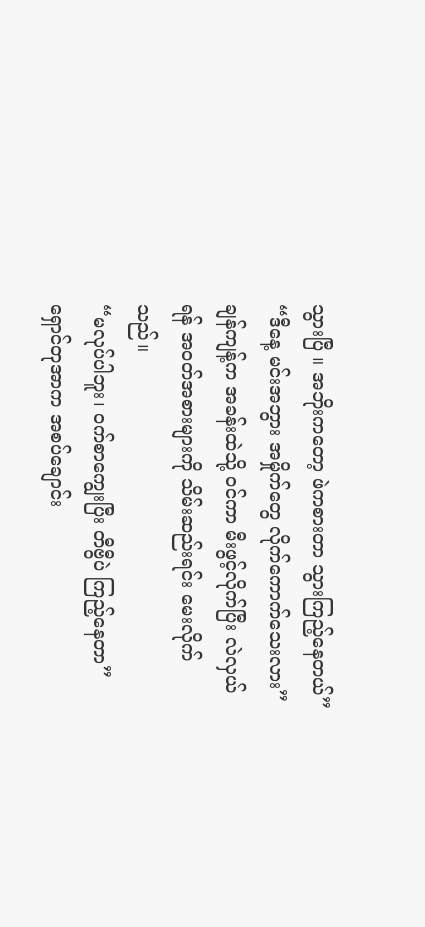သွားပြီ ။ အဘိုးကတော့ ဖဲကစားတာ သွားကြည့်နေတယ်”
“ဒီနေ့ မင်းအဘွား အမှိုက်တွေ လိုက်ကောက်သေးလား”
ချန်ကျန့်က အခန်းထဲသို့ ဝင်ကာ မီးဖွင့်လိုက်ပြီး လဲလှယ်ရန် အဝတ်အစားများကို သိမ်းဆည်းရင်း မေးလိုက်သည်။
“မလုပ်ပါဘူး၊ ဝက်စာကျွေးပြီး တီဗွီပဲ ကြည့်နေတာ”
ရှောင်တုအာက အစပ်ချောင်း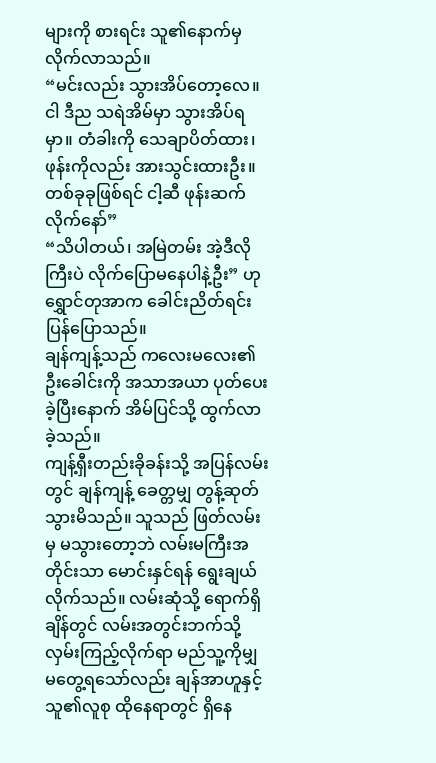များကို စားရင်း သူ၏နောက်မှ လိုက်လာသည်။
“မင်းလည်း သွားအိပ်တော့လေ။ ငါ ဒီည သရဲအိမ်မှာ သွားအိပ်ရမှာ။ တံခါးကို သေချာပိတ်ထား၊ ဖုန်းကိုလည်း အားသွင်းထားဦး။ တစ်ခုခုဖြစ်ရင် ငါ့ဆီ ဖုန်းဆက်လိုက်နော်”
“သိပါတယ်၊ အမြဲတမ်း အဲ့ဒီလိုကြီးပဲ လိုက်ပြောမနေပါနဲ့ဦး” ဟု ရွှောင်တုအာက ခေါင်းညိတ်ရင်း ပြန်ပြောသည်။
ချန်ကျန့်သည် ကလေးမလေး၏ ဦးခေါင်းကို အသာအယာ ပုတ်ပေးခဲ့ပြီးနောက် အိမ်ပြင်သို့ ထွက်လာခဲ့သည်။
ကျန့်ရှီးတည်းခိုခန်းသို့ အပြန်လမ်းတွင် ချန်ကျန့် ခေတ္တမျှ တွန့်ဆုတ်သွားမိသည်။ သူသည် ဖြတ်လမ်းမှ မသွားတော့ဘဲ လမ်းမကြီးအတိုင်းသာ မောင်းနှင်ရန် ရွေးချယ်လိုက်သည်။ လမ်းဆုံသို့ ရောက်ရှိချိန်တွင် လမ်းအတွင်းဘက်သို့ လှမ်းကြည့်လိုက်ရာ မည်သူ့ကိုမျှ မတွေ့ရသော်လည်း ချန်အာဟူနှင့် သူ၏လူစု ထိုနေရာတွင် ရှိနေ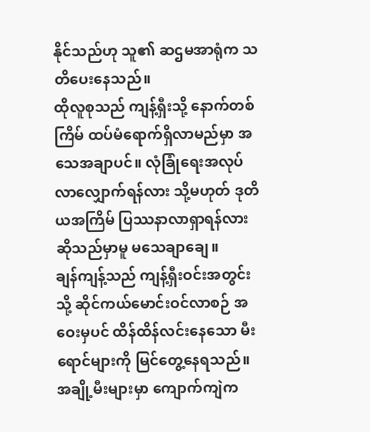နိုင်သည်ဟု သူ၏ ဆဌမအာရုံက သတိပေးနေသည်။
ထိုလူစုသည် ကျန့်ရှီးသို့ နောက်တစ်ကြိမ် ထပ်မံရောက်ရှိလာမည်မှာ အသေအချာပင်။ လုံခြုံရေးအလုပ် လာလျှောက်ရန်လား သို့မဟုတ် ဒုတိယအကြိမ် ပြဿနာလာရှာရန်လား ဆိုသည်မှာမူ မသေချာချေ။
ချန်ကျန့်သည် ကျန့်ရှီးဝင်းအတွင်းသို့ ဆိုင်ကယ်မောင်းဝင်လာစဉ် အဝေးမှပင် ထိန်ထိန်လင်းနေသော မီးရောင်များကို မြင်တွေ့နေရသည်။
အချို့မီးများမှာ ကျောက်ကျဲက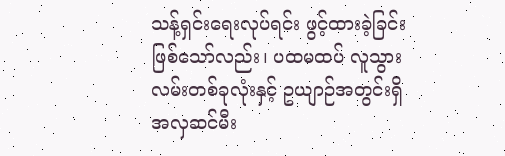သန့်ရှင်းရေးလုပ်ရင်း ဖွင့်ထားခဲ့ခြင်း ဖြစ်သော်လည်း၊ ပထမထပ် လူသွားလမ်းတစ်ခုလုံးနှင့် ဥယျာဉ်အတွင်းရှိ အလှဆင်မီး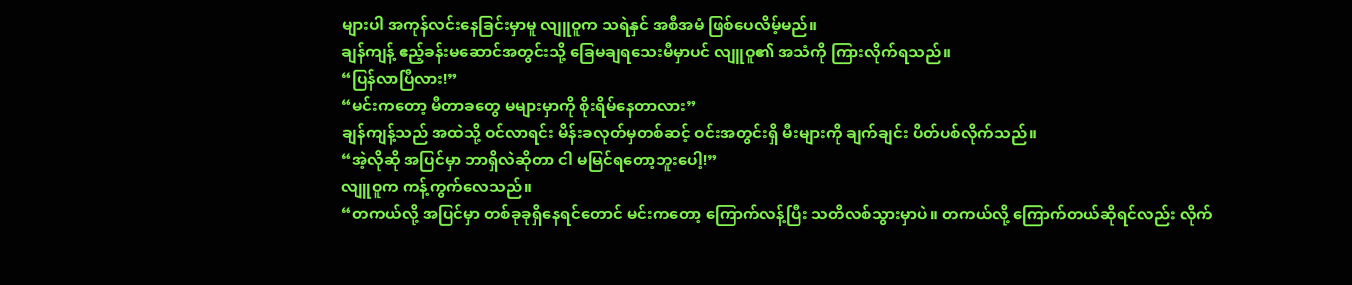များပါ အကုန်လင်းနေခြင်းမှာမူ လျူဝူက သရဲနှင် အစီအမံ ဖြစ်ပေလိမ့်မည်။
ချန်ကျန့် ဧည့်ခန်းမဆောင်အတွင်းသို့ ခြေမချရသေးမီမှာပင် လျူဝူ၏ အသံကို ကြားလိုက်ရသည်။
“ပြန်လာပြီလား!”
“မင်းကတော့ မီတာခတွေ မများမှာကို စိုးရိမ်နေတာလား”
ချန်ကျန့်သည် အထဲသို့ ဝင်လာရင်း မိန်းခလုတ်မှတစ်ဆင့် ဝင်းအတွင်းရှိ မီးများကို ချက်ချင်း ပိတ်ပစ်လိုက်သည်။
“အဲ့လိုဆို အပြင်မှာ ဘာရှိလဲဆိုတာ ငါ မမြင်ရတော့ဘူးပေါ့!”
လျူဝူက ကန့်ကွက်လေသည်။
“တကယ်လို့ အပြင်မှာ တစ်ခုခုရှိနေရင်တောင် မင်းကတော့ ကြောက်လန့်ပြီး သတိလစ်သွားမှာပဲ။ တကယ်လို့ ကြောက်တယ်ဆိုရင်လည်း လိုက်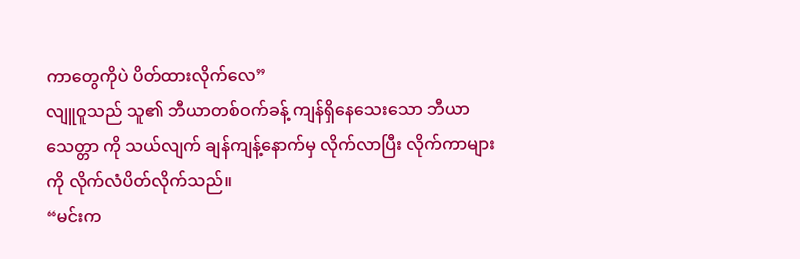ကာတွေကိုပဲ ပိတ်ထားလိုက်လေ”
လျူဝူသည် သူ၏ ဘီယာတစ်ဝက်ခန့် ကျန်ရှိနေသေးသော ဘီယာသေတ္တာ ကို သယ်လျက် ချန်ကျန့်နောက်မှ လိုက်လာပြီး လိုက်ကာများကို လိုက်လံပိတ်လိုက်သည်။
“မင်းက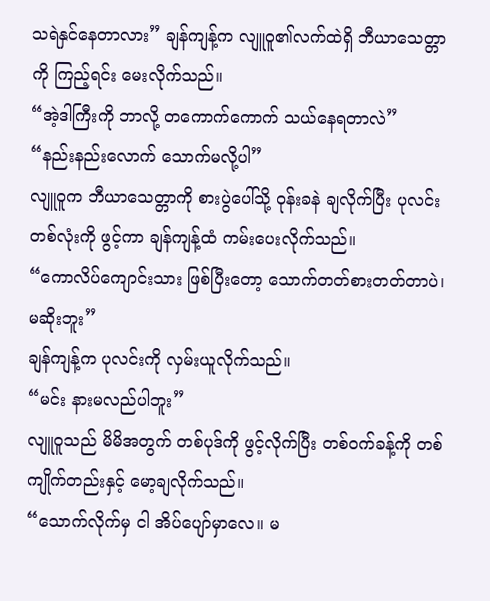သရဲနှင်နေတာလား” ချန်ကျန့်က လျူဝူ၏လက်ထဲရှိ ဘီယာသေတ္တာကို ကြည့်ရင်း မေးလိုက်သည်။
“အဲ့ဒါကြီးကို ဘာလို့ တကောက်ကောက် သယ်နေရတာလဲ”
“နည်းနည်းလောက် သောက်မလို့ပါ”
လျူဝူက ဘီယာသေတ္တာကို စားပွဲပေါ်သို့ ဝုန်းခနဲ ချလိုက်ပြီး ပုလင်းတစ်လုံးကို ဖွင့်ကာ ချန်ကျန့်ထံ ကမ်းပေးလိုက်သည်။
“ကောလိပ်ကျောင်းသား ဖြစ်ပြီးတော့ သောက်တတ်စားတတ်တာပဲ၊ မဆိုးဘူး”
ချန်ကျန့်က ပုလင်းကို လှမ်းယူလိုက်သည်။
“မင်း နားမလည်ပါဘူး”
လျူဝူသည် မိမိအတွက် တစ်ပုဒ်ကို ဖွင့်လိုက်ပြီး တစ်ဝက်ခန့်ကို တစ်ကျိုက်တည်းနှင့် မော့ချလိုက်သည်။
“သောက်လိုက်မှ ငါ အိပ်ပျော်မှာလေ။ မ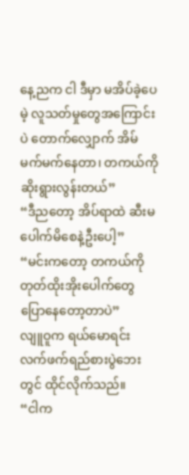နေ့ညက ငါ ဒီမှာ မအိပ်ခဲ့ပေမဲ့ လူသတ်မှုတွေအကြောင်းပဲ တောက်လျှောက် အိမ်မက်မက်နေတာ၊ တကယ်ကို ဆိုးရွားလွန်းတယ်”
“ဒီညတော့ အိပ်ရာထဲ ဆီးမပေါက်မိစေနဲ့ဦးပေါ့”
“မင်းကတော့ တကယ်ကို တုတ်ထိုးအိုးပေါက်တွေ ပြောနေတော့တာပဲ”
လျူဝူက ရယ်မောရင်း လက်ဖက်ရည်စားပွဲဘေးတွင် ထိုင်လိုက်သည်။
“ငါက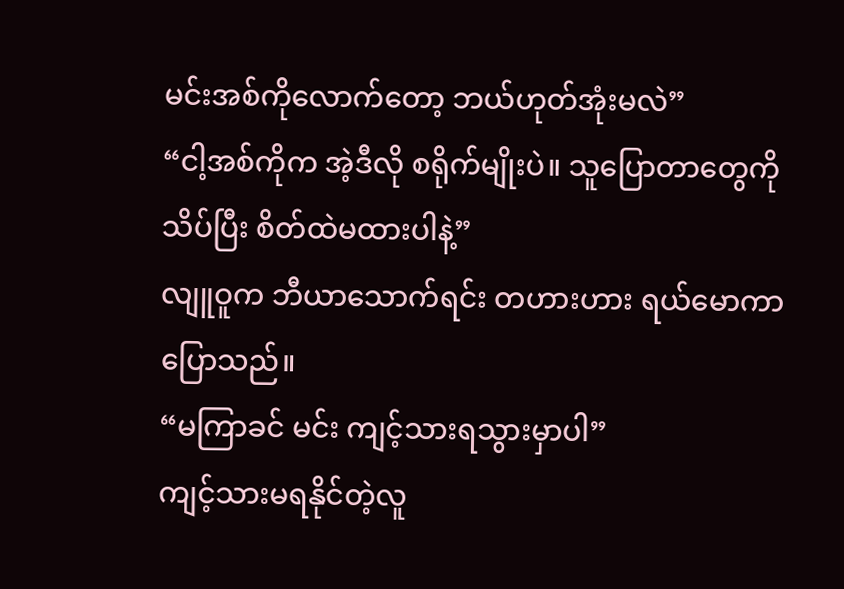မင်းအစ်ကိုလောက်တော့ ဘယ်ဟုတ်အုံးမလဲ”
“ငါ့အစ်ကိုက အဲ့ဒီလို စရိုက်မျိုးပဲ။ သူပြောတာတွေကို သိပ်ပြီး စိတ်ထဲမထားပါနဲ့”
လျူဝူက ဘီယာသောက်ရင်း တဟားဟား ရယ်မောကာ ပြောသည်။
“မကြာခင် မင်း ကျင့်သားရသွားမှာပါ”
ကျင့်သားမရနိုင်တဲ့လူ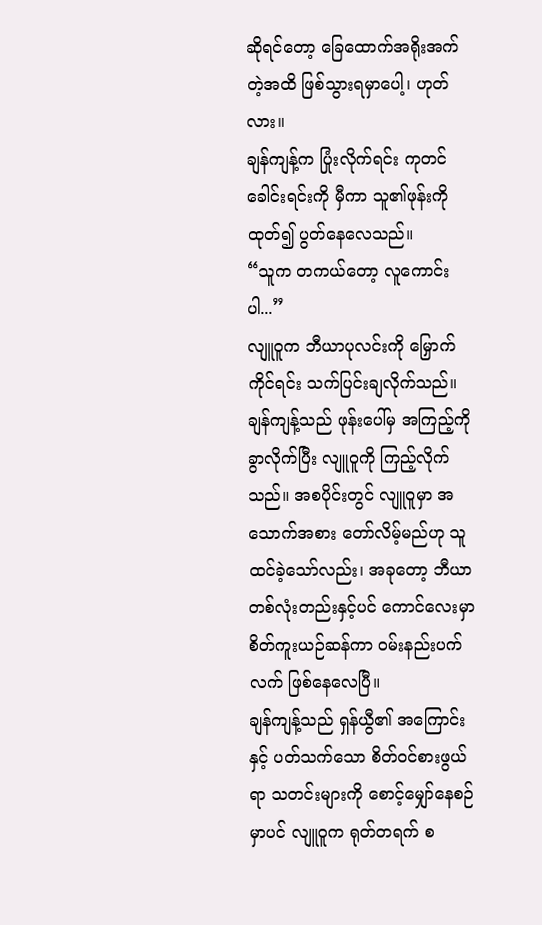ဆိုရင်တော့ ခြေထောက်အရိုးအက်တဲ့အထိ ဖြစ်သွားရမှာပေါ့၊ ဟုတ်လား။
ချန်ကျန့်က ပြုံးလိုက်ရင်း ကုတင်ခေါင်းရင်းကို မှီကာ သူ၏ဖုန်းကို ထုတ်၍ ပွတ်နေလေသည်။
“သူက တကယ်တော့ လူကောင်းပါ...”
လျူဝူက ဘီယာပုလင်းကို မြှောက်ကိုင်ရင်း သက်ပြင်းချလိုက်သည်။ ချန်ကျန့်သည် ဖုန်းပေါ်မှ အကြည့်ကို ခွာလိုက်ပြီး လျူဝူကို ကြည့်လိုက်သည်။ အစပိုင်းတွင် လျူဝူမှာ အသောက်အစား တော်လိမ့်မည်ဟု သူ ထင်ခဲ့သော်လည်း၊ အခုတော့ ဘီယာတစ်လုံးတည်းနှင့်ပင် ကောင်လေးမှာ စိတ်ကူးယဉ်ဆန်ကာ ဝမ်းနည်းပက်လက် ဖြစ်နေလေပြီ။
ချန်ကျန့်သည် ရှန်ယွီ၏ အကြောင်းနှင့် ပတ်သက်သော စိတ်ဝင်စားဖွယ်ရာ သတင်းများကို စောင့်မျှော်နေစဉ်မှာပင် လျူဝူက ရုတ်တရက် စ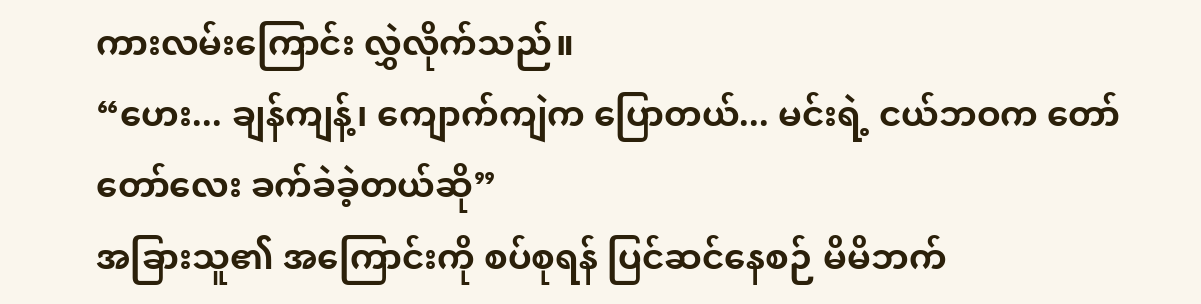ကားလမ်းကြောင်း လွှဲလိုက်သည်။
“ဟေး... ချန်ကျန့်၊ ကျောက်ကျဲက ပြောတယ်... မင်းရဲ့ ငယ်ဘဝက တော်တော်လေး ခက်ခဲခဲ့တယ်ဆို”
အခြားသူ၏ အကြောင်းကို စပ်စုရန် ပြင်ဆင်နေစဉ် မိမိဘက်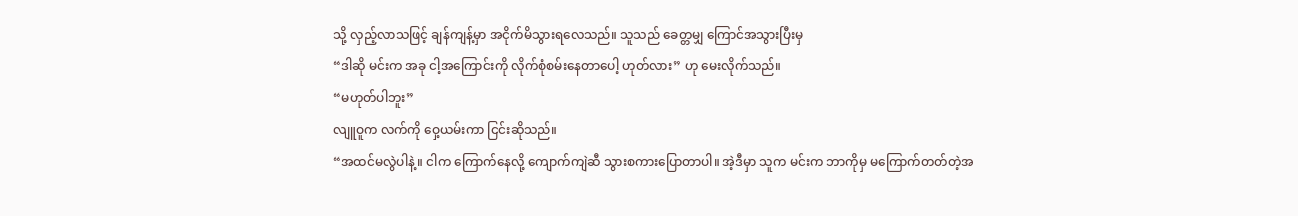သို့ လှည့်လာသဖြင့် ချန်ကျန့်မှာ အငိုက်မိသွားရလေသည်။ သူသည် ခေတ္တမျှ ကြောင်အသွားပြီးမှ
“ဒါဆို မင်းက အခု ငါ့အကြောင်းကို လိုက်စုံစမ်းနေတာပေါ့ ဟုတ်လား” ဟု မေးလိုက်သည်။
“မဟုတ်ပါဘူး”
လျူဝူက လက်ကို ဝှေ့ယမ်းကာ ငြင်းဆိုသည်။
“အထင်မလွဲပါနဲ့။ ငါက ကြောက်နေလို့ ကျောက်ကျဲဆီ သွားစကားပြောတာပါ။ အဲ့ဒီမှာ သူက မင်းက ဘာကိုမှ မကြောက်တတ်တဲ့အ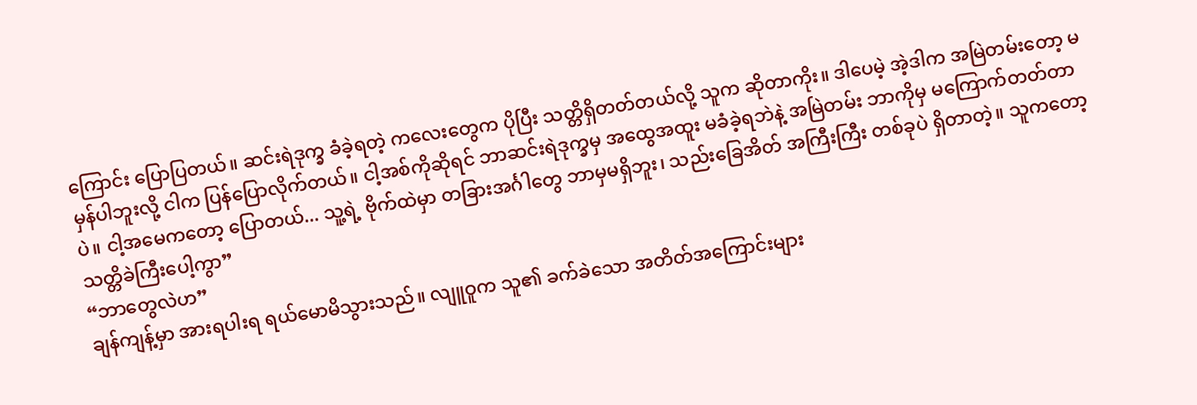ကြောင်း ပြောပြတယ်။ ဆင်းရဲဒုက္ခ ခံခဲ့ရတဲ့ ကလေးတွေက ပိုပြီး သတ္တိရှိတတ်တယ်လို့ သူက ဆိုတာကိုး။ ဒါပေမဲ့ အဲ့ဒါက အမြဲတမ်းတော့ မမှန်ပါဘူးလို့ ငါက ပြန်ပြောလိုက်တယ်။ ငါ့အစ်ကိုဆိုရင် ဘာဆင်းရဲဒုက္ခမှ အထွေအထူး မခံခဲ့ရဘဲနဲ့ အမြဲတမ်း ဘာကိုမှ မကြောက်တတ်တာပဲ။ ငါ့အမေကတော့ ပြောတယ်... သူ့ရဲ့ ဗိုက်ထဲမှာ တခြားအင်္ဂါတွေ ဘာမှမရှိဘူး၊ သည်းခြေအိတ် အကြီးကြီး တစ်ခုပဲ ရှိတာတဲ့။ သူကတော့ သတ္တိခဲကြီးပေါ့ကွာ”
“ဘာတွေလဲဟ”
ချန်ကျန့်မှာ အားရပါးရ ရယ်မောမိသွားသည်။ လျူဝူက သူ၏ ခက်ခဲသော အတိတ်အကြောင်းများ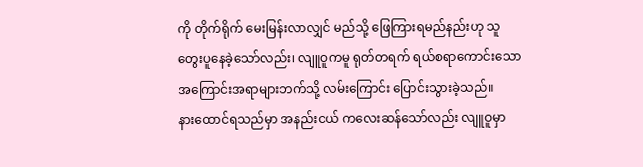ကို တိုက်ရိုက် မေးမြန်းလာလျှင် မည်သို့ ဖြေကြားရမည်နည်းဟု သူ တွေးပူနေခဲ့သော်လည်း၊ လျူဝူကမူ ရုတ်တရက် ရယ်စရာကောင်းသော အကြောင်းအရာများဘက်သို့ လမ်းကြောင်း ပြောင်းသွားခဲ့သည်။
နားထောင်ရသည်မှာ အနည်းငယ် ကလေးဆန်သော်လည်း လျူဝူမှာ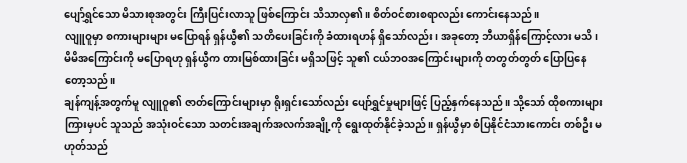ပျော်ရွှင်သော မိသားစုအတွင်း ကြီးပြင်းလာသူ ဖြစ်ကြောင်း သိသာလှ၏။ စိတ်ဝင်စားစရာလည်း ကောင်းနေသည်။
လျူဝူမှာ စကားများများ မပြောရန် ရှန်ယွီ၏ သတိပေးခြင်းကို ခံထားရဟန် ရှိသော်လည်း၊ အခုတော့ ဘီယာရှိန်ကြောင့်လား မသိ၊ မိမိအကြောင်းကို မပြောရဟု ရှန်ယွီက တားမြစ်ထားခြင်း မရှိသဖြင့် သူ၏ ငယ်ဘဝအကြောင်းများကို တတွတ်တွတ် ပြောပြနေတော့သည်။
ချန်ကျန့်အတွက်မူ လျူဝူ၏ ဇာတ်ကြောင်းများမှာ ရိုးရှင်းသော်လည်း ပျော်ရွှင်မှုများဖြင့် ပြည့်နှက်နေသည်။ သို့သော် ထိုစကားများကြားမှပင် သူသည် အသုံးဝင်သော သတင်းအချက်အလက်အချို့ကို ရွေးထုတ်နိုင်ခဲ့သည်။ ရှန်ယွီမှာ စံပြနိုင်ငံသားကောင်း တစ်ဦး မဟုတ်သည်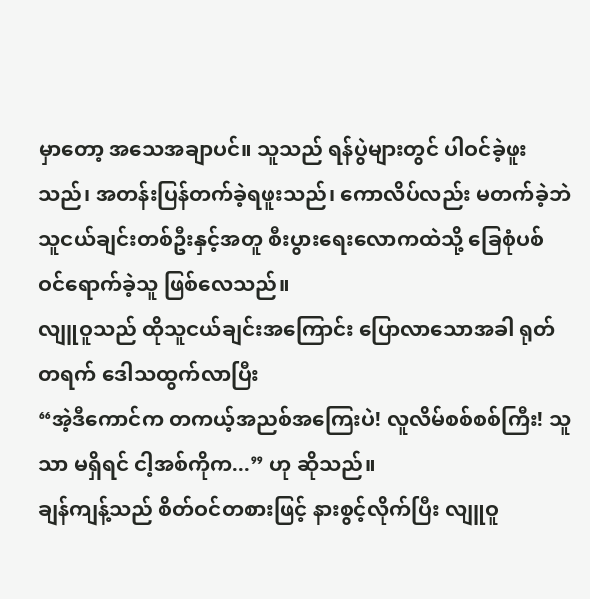မှာတော့ အသေအချာပင်။ သူသည် ရန်ပွဲများတွင် ပါဝင်ခဲ့ဖူးသည်၊ အတန်းပြန်တက်ခဲ့ရဖူးသည်၊ ကောလိပ်လည်း မတက်ခဲ့ဘဲ သူငယ်ချင်းတစ်ဦးနှင့်အတူ စီးပွားရေးလောကထဲသို့ ခြေစုံပစ် ဝင်ရောက်ခဲ့သူ ဖြစ်လေသည်။
လျူဝူသည် ထိုသူငယ်ချင်းအကြောင်း ပြောလာသောအခါ ရုတ်တရက် ဒေါသထွက်လာပြီး
“အဲ့ဒီကောင်က တကယ့်အညစ်အကြေးပဲ! လူလိမ်စစ်စစ်ကြီး! သူသာ မရှိရင် ငါ့အစ်ကိုက...” ဟု ဆိုသည်။
ချန်ကျန့်သည် စိတ်ဝင်တစားဖြင့် နားစွင့်လိုက်ပြီး လျူဝူ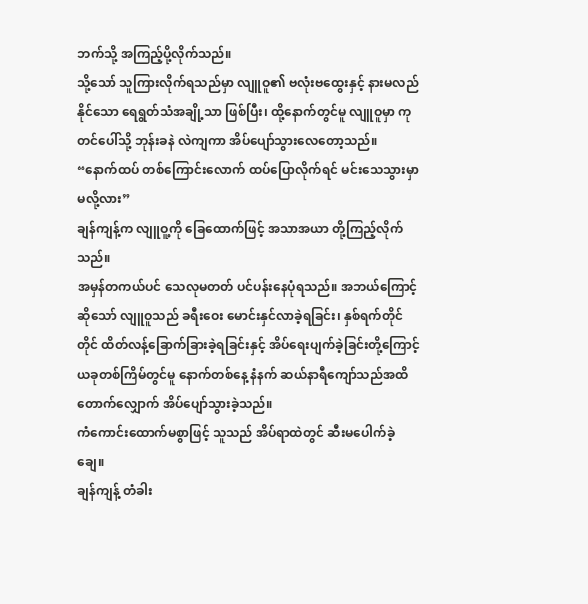ဘက်သို့ အကြည့်ပို့လိုက်သည်။
သို့သော် သူကြားလိုက်ရသည်မှာ လျူဝူ၏ ဗလုံးဗထွေးနှင့် နားမလည်နိုင်သော ရေရွတ်သံအချို့သာ ဖြစ်ပြီး၊ ထို့နောက်တွင်မူ လျူဝူမှာ ကုတင်ပေါ်သို့ ဘုန်းခနဲ လဲကျကာ အိပ်ပျော်သွားလေတော့သည်။
“နောက်ထပ် တစ်ကြောင်းလောက် ထပ်ပြောလိုက်ရင် မင်းသေသွားမှာမလို့လား”
ချန်ကျန့်က လျူဝူ့ကို ခြေထောက်ဖြင့် အသာအယာ တို့ကြည့်လိုက်သည်။
အမှန်တကယ်ပင် သေလုမတတ် ပင်ပန်းနေပုံရသည်။ အဘယ်ကြောင့်ဆိုသော် လျူဝူသည် ခရီးဝေး မောင်းနှင်လာခဲ့ရခြင်း၊ နှစ်ရက်တိုင်တိုင် ထိတ်လန့်ခြောက်ခြားခဲ့ရခြင်းနှင့် အိပ်ရေးပျက်ခဲ့ခြင်းတို့ကြောင့် ယခုတစ်ကြိမ်တွင်မူ နောက်တစ်နေ့ နံနက် ဆယ်နာရီကျော်သည်အထိ တောက်လျှောက် အိပ်ပျော်သွားခဲ့သည်။
ကံကောင်းထောက်မစွာဖြင့် သူသည် အိပ်ရာထဲတွင် ဆီးမပေါက်ခဲ့ချေ။
ချန်ကျန့် တံခါး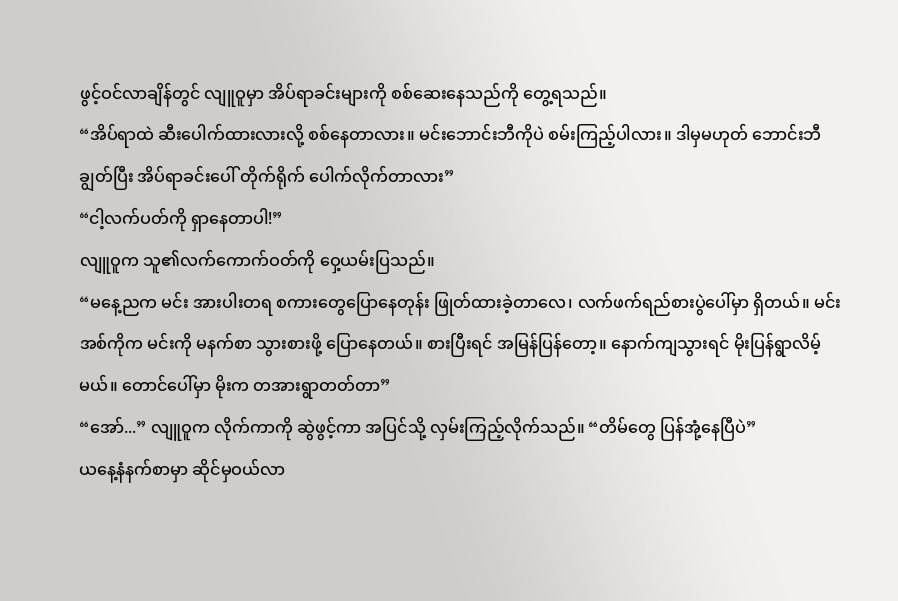ဖွင့်ဝင်လာချိန်တွင် လျူဝူမှာ အိပ်ရာခင်းများကို စစ်ဆေးနေသည်ကို တွေ့ရသည်။
“အိပ်ရာထဲ ဆီးပေါက်ထားလားလို့ စစ်နေတာလား။ မင်းဘောင်းဘီကိုပဲ စမ်းကြည့်ပါလား။ ဒါမှမဟုတ် ဘောင်းဘီချွတ်ပြီး အိပ်ရာခင်းပေါ် တိုက်ရိုက် ပေါက်လိုက်တာလား”
“ငါ့လက်ပတ်ကို ရှာနေတာပါ!”
လျူဝူက သူ၏လက်ကောက်ဝတ်ကို ဝှေ့ယမ်းပြသည်။
“မနေ့ညက မင်း အားပါးတရ စကားတွေပြောနေတုန်း ဖြုတ်ထားခဲ့တာလေ၊ လက်ဖက်ရည်စားပွဲပေါ်မှာ ရှိတယ်။ မင်းအစ်ကိုက မင်းကို မနက်စာ သွားစားဖို့ ပြောနေတယ်။ စားပြီးရင် အမြန်ပြန်တော့။ နောက်ကျသွားရင် မိုးပြန်ရွာလိမ့်မယ်။ တောင်ပေါ်မှာ မိုးက တအားရွာတတ်တာ”
“အော်...” လျူဝူက လိုက်ကာကို ဆွဲဖွင့်ကာ အပြင်သို့ လှမ်းကြည့်လိုက်သည်။ “တိမ်တွေ ပြန်အုံ့နေပြီပဲ”
ယနေ့နံနက်စာမှာ ဆိုင်မှဝယ်လာ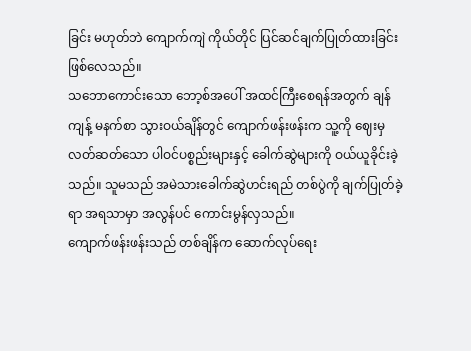ခြင်း မဟုတ်ဘဲ ကျောက်ကျဲ ကိုယ်တိုင် ပြင်ဆင်ချက်ပြုတ်ထားခြင်း ဖြစ်လေသည်။
သဘောကောင်းသော ဘော့စ်အပေါ် အထင်ကြီးစေရန်အတွက် ချန်ကျန့် မနက်စာ သွားဝယ်ချိန်တွင် ကျောက်ဖန်းဖန်းက သူ့ကို ဈေးမှ လတ်ဆတ်သော ပါဝင်ပစ္စည်းများနှင့် ခေါက်ဆွဲများကို ဝယ်ယူခိုင်းခဲ့သည်။ သူမသည် အမဲသားခေါက်ဆွဲဟင်းရည် တစ်ပွဲကို ချက်ပြုတ်ခဲ့ရာ အရသာမှာ အလွန်ပင် ကောင်းမွန်လှသည်။
ကျောက်ဖန်းဖန်းသည် တစ်ချိန်က ဆောက်လုပ်ရေး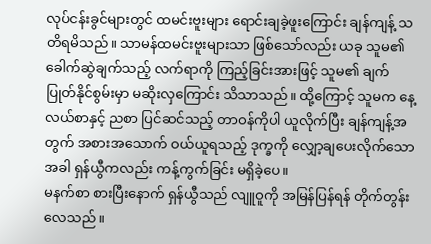လုပ်ငန်းခွင်များတွင် ထမင်းဗူးများ ရောင်းချခဲ့ဖူးကြောင်း ချန်ကျန့် သတိရမိသည်။ သာမန်ထမင်းဗူးများသာ ဖြစ်သော်လည်း ယခု သူမ၏ ခေါက်ဆွဲချက်သည့် လက်ရာကို ကြည့်ခြင်းအားဖြင့် သူမ၏ ချက်ပြုတ်နိုင်စွမ်းမှာ မဆိုးလှကြောင်း သိသာသည်။ ထို့ကြောင့် သူမက နေ့လယ်စာနှင့် ညစာ ပြင်ဆင်သည့် တာဝန်ကိုပါ ယူလိုက်ပြီး ချန်ကျန့်အတွက် အစားအသောက် ဝယ်ယူရသည့် ဒုက္ခကို လျှော့ချပေးလိုက်သောအခါ ရှန်ယွီကလည်း ကန့်ကွက်ခြင်း မရှိခဲ့ပေ။
မနက်စာ စားပြီးနောက် ရှန်ယွီသည် လျူဝူကို အမြန်ပြန်ရန် တိုက်တွန်းလေသည်။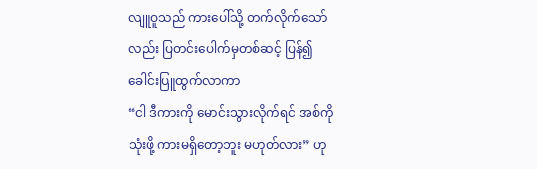လျူဝူသည် ကားပေါ်သို့ တက်လိုက်သော်လည်း ပြတင်းပေါက်မှတစ်ဆင့် ပြန်၍ ခေါင်းပြူထွက်လာကာ
“ငါ ဒီကားကို မောင်းသွားလိုက်ရင် အစ်ကို သုံးဖို့ ကားမရှိတော့ဘူး မဟုတ်လား” ဟု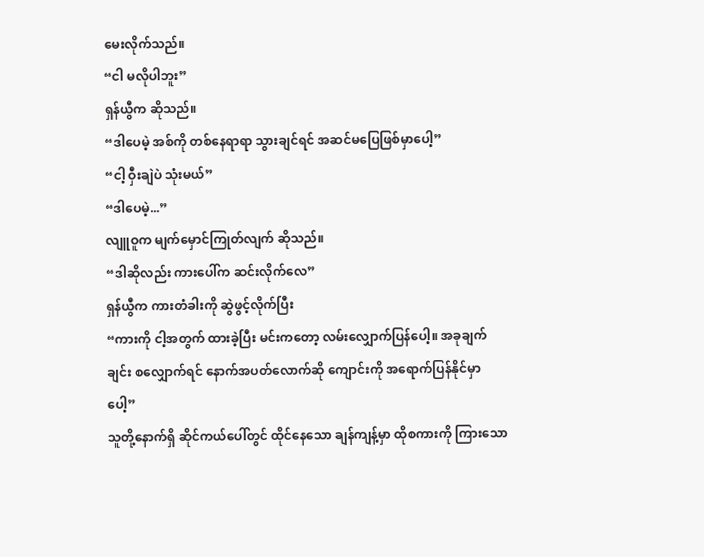မေးလိုက်သည်။
“ငါ မလိုပါဘူး”
ရှန်ယွီက ဆိုသည်။
“ဒါပေမဲ့ အစ်ကို တစ်နေရာရာ သွားချင်ရင် အဆင်မပြေဖြစ်မှာပေါ့”
“ငါ့ ဝှီးချဲပဲ သုံးမယ်”
“ဒါပေမဲ့...”
လျူဝူက မျက်မှောင်ကြုတ်လျက် ဆိုသည်။
“ဒါဆိုလည်း ကားပေါ်က ဆင်းလိုက်လေ”
ရှန်ယွီက ကားတံခါးကို ဆွဲဖွင့်လိုက်ပြီး
“ကားကို ငါ့အတွက် ထားခဲ့ပြီး မင်းကတော့ လမ်းလျှောက်ပြန်ပေါ့။ အခုချက်ချင်း စလျှောက်ရင် နောက်အပတ်လောက်ဆို ကျောင်းကို အရောက်ပြန်နိုင်မှာပေါ့”
သူတို့နောက်ရှိ ဆိုင်ကယ်ပေါ်တွင် ထိုင်နေသော ချန်ကျန့်မှာ ထိုစကားကို ကြားသော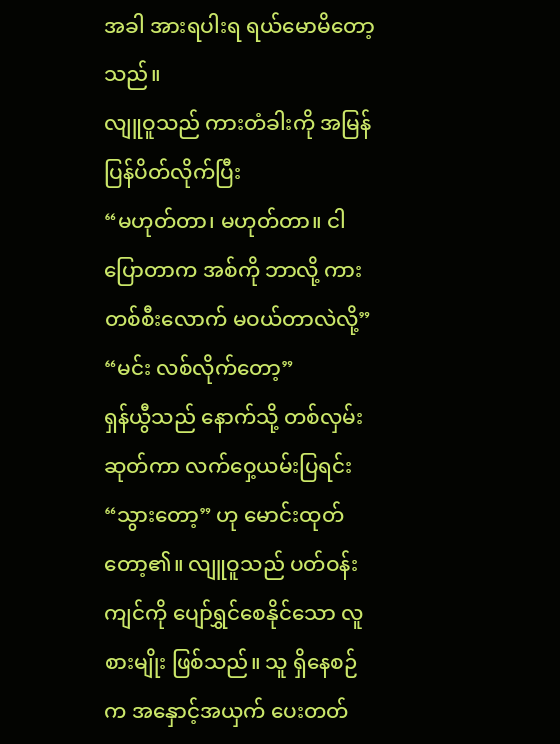အခါ အားရပါးရ ရယ်မောမိတော့သည်။
လျူဝူသည် ကားတံခါးကို အမြန်ပြန်ပိတ်လိုက်ပြီး
“မဟုတ်တာ၊ မဟုတ်တာ။ ငါပြောတာက အစ်ကို ဘာလို့ ကားတစ်စီးလောက် မဝယ်တာလဲလို့”
“မင်း လစ်လိုက်တော့”
ရှန်ယွီသည် နောက်သို့ တစ်လှမ်းဆုတ်ကာ လက်ဝှေ့ယမ်းပြရင်း “သွားတော့” ဟု မောင်းထုတ်တော့၏။ လျူဝူသည် ပတ်ဝန်းကျင်ကို ပျော်ရွှင်စေနိုင်သော လူစားမျိုး ဖြစ်သည်။ သူ ရှိနေစဉ်က အနှောင့်အယှက် ပေးတတ်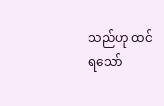သည်ဟု ထင်ရသော်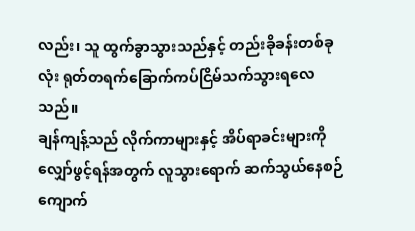လည်း၊ သူ ထွက်ခွာသွားသည်နှင့် တည်းခိုခန်းတစ်ခုလုံး ရုတ်တရက်ခြောက်ကပ်ငြိမ်သက်သွားရလေသည်။
ချန်ကျန့်သည် လိုက်ကာများနှင့် အိပ်ရာခင်းများကို လျှော်ဖွင့်ရန်အတွက် လူသွားရောက် ဆက်သွယ်နေစဉ် ကျောက်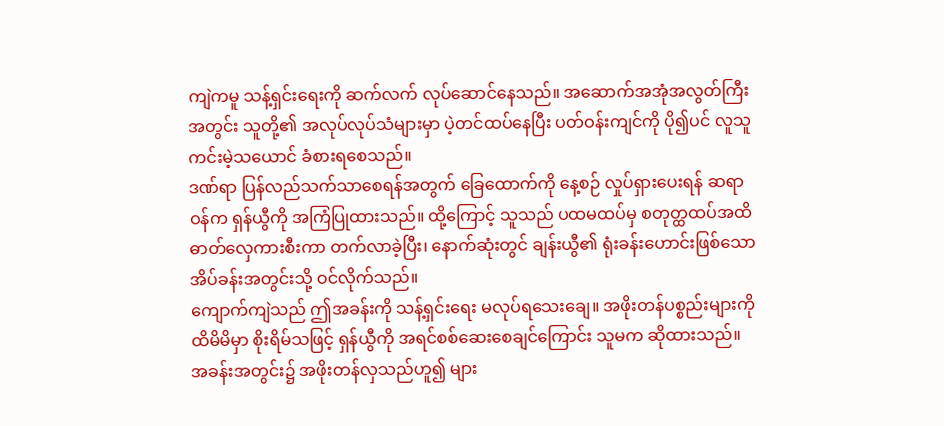ကျဲကမူ သန့်ရှင်းရေးကို ဆက်လက် လုပ်ဆောင်နေသည်။ အဆောက်အအုံအလွတ်ကြီးအတွင်း သူတို့၏ အလုပ်လုပ်သံများမှာ ပဲ့တင်ထပ်နေပြီး ပတ်ဝန်းကျင်ကို ပို၍ပင် လူသူကင်းမဲ့သယောင် ခံစားရစေသည်။
ဒဏ်ရာ ပြန်လည်သက်သာစေရန်အတွက် ခြေထောက်ကို နေ့စဉ် လှုပ်ရှားပေးရန် ဆရာဝန်က ရှန်ယွီကို အကြံပြုထားသည်။ ထို့ကြောင့် သူသည် ပထမထပ်မှ စတုတ္ထထပ်အထိ ဓာတ်လှေကားစီးကာ တက်လာခဲ့ပြီး၊ နောက်ဆုံးတွင် ချန်းယွီ၏ ရုံးခန်းဟောင်းဖြစ်သော အိပ်ခန်းအတွင်းသို့ ဝင်လိုက်သည်။
ကျောက်ကျဲသည် ဤအခန်းကို သန့်ရှင်းရေး မလုပ်ရသေးချေ။ အဖိုးတန်ပစ္စည်းများကို ထိမိမိမှာ စိုးရိမ်သဖြင့် ရှန်ယွီကို အရင်စစ်ဆေးစေချင်ကြောင်း သူမက ဆိုထားသည်။
အခန်းအတွင်း၌ အဖိုးတန်လှသည်ဟူ၍ များ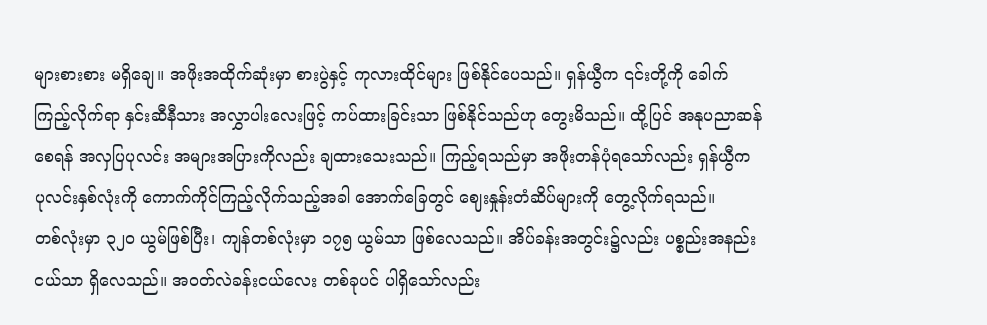များစားစား မရှိချေ။ အဖိုးအထိုက်ဆုံးမှာ စားပွဲနှင့် ကုလားထိုင်များ ဖြစ်နိုင်ပေသည်။ ရှန်ယွီက ၎င်းတို့ကို ခေါက်ကြည့်လိုက်ရာ နှင်းဆီနီသား အလွှာပါးလေးဖြင့် ကပ်ထားခြင်းသာ ဖြစ်နိုင်သည်ဟု တွေးမိသည်။ ထို့ပြင် အနုပညာဆန်စေရန် အလှပြပုလင်း အများအပြားကိုလည်း ချထားသေးသည်။ ကြည့်ရသည်မှာ အဖိုးတန်ပုံရသော်လည်း ရှန်ယွီက ပုလင်းနှစ်လုံးကို ကောက်ကိုင်ကြည့်လိုက်သည့်အခါ အောက်ခြေတွင် ဈေးနှုန်းတံဆိပ်များကို တွေ့လိုက်ရသည်။
တစ်လုံးမှာ ၃၂၀ ယွမ်ဖြစ်ပြီး၊ ကျန်တစ်လုံးမှာ ၁၇၅ ယွမ်သာ ဖြစ်လေသည်။ အိပ်ခန်းအတွင်း၌လည်း ပစ္စည်းအနည်းငယ်သာ ရှိလေသည်။ အဝတ်လဲခန်းငယ်လေး တစ်ခုပင် ပါရှိသော်လည်း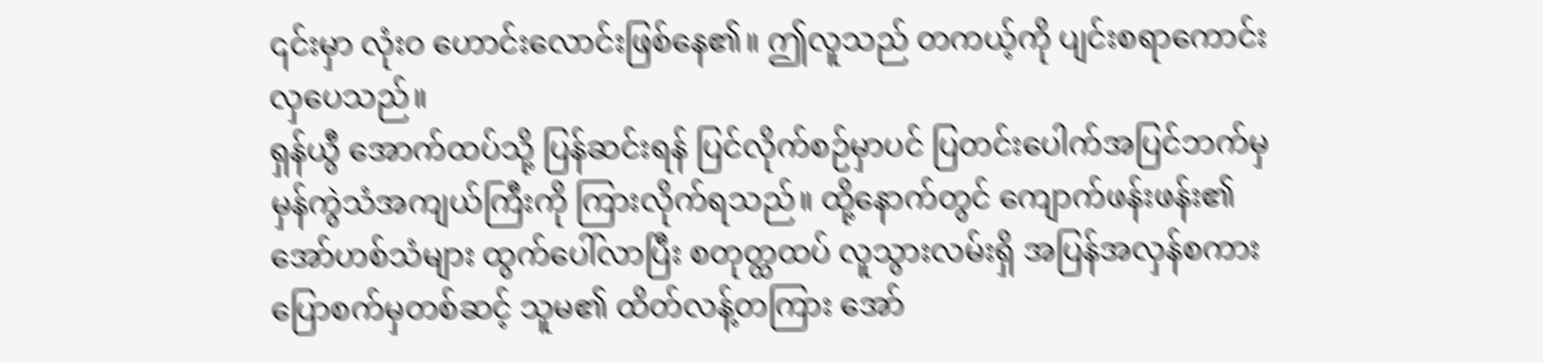၎င်းမှာ လုံးဝ ဟောင်းလောင်းဖြစ်နေ၏။ ဤလူသည် တကယ့်ကို ပျင်းစရာကောင်းလှပေသည်။
ရှန်ယွီ အောက်ထပ်သို့ ပြန်ဆင်းရန် ပြင်လိုက်စဉ်မှာပင် ပြတင်းပေါက်အပြင်ဘက်မှ မှန်ကွဲသံအကျယ်ကြီးကို ကြားလိုက်ရသည်။ ထို့နောက်တွင် ကျောက်ဖန်းဖန်း၏ အော်ဟစ်သံများ ထွက်ပေါ်လာပြီး စတုတ္ထထပ် လူသွားလမ်းရှိ အပြန်အလှန်စကားပြောစက်မှတစ်ဆင့် သူမ၏ ထိတ်လန့်တကြား အော်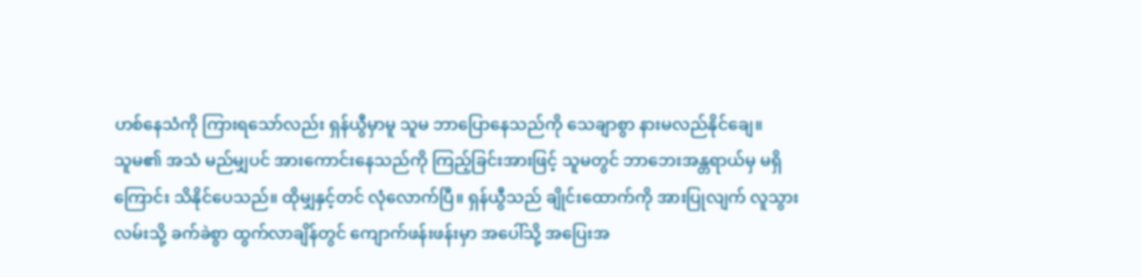ဟစ်နေသံကို ကြားရသော်လည်း ရှန်ယွီမှာမူ သူမ ဘာပြောနေသည်ကို သေချာစွာ နားမလည်နိုင်ချေ။
သူမ၏ အသံ မည်မျှပင် အားကောင်းနေသည်ကို ကြည့်ခြင်းအားဖြင့် သူမတွင် ဘာဘေးအန္တရာယ်မှ မရှိကြောင်း သိနိုင်ပေသည်။ ထိုမျှနှင့်တင် လုံလောက်ပြီ။ ရှန်ယွီသည် ချိုင်းထောက်ကို အားပြုလျက် လူသွားလမ်းသို့ ခက်ခဲစွာ ထွက်လာချိန်တွင် ကျောက်ဖန်းဖန်းမှာ အပေါ်သို့ အပြေးအ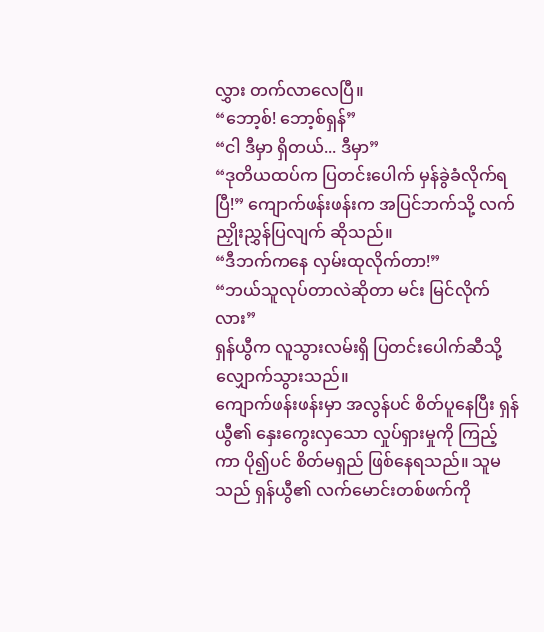လွှား တက်လာလေပြီ။
“ဘော့စ်! ဘော့စ်ရှန်”
“ငါ ဒီမှာ ရှိတယ်... ဒီမှာ”
“ဒုတိယထပ်က ပြတင်းပေါက် မှန်ခွဲခံလိုက်ရပြီ!” ကျောက်ဖန်းဖန်းက အပြင်ဘက်သို့ လက်ညှိုးညွှန်ပြလျက် ဆိုသည်။
“ဒီဘက်ကနေ လှမ်းထုလိုက်တာ!”
“ဘယ်သူလုပ်တာလဲဆိုတာ မင်း မြင်လိုက်လား”
ရှန်ယွီက လူသွားလမ်းရှိ ပြတင်းပေါက်ဆီသို့ လျှောက်သွားသည်။
ကျောက်ဖန်းဖန်းမှာ အလွန်ပင် စိတ်ပူနေပြီး ရှန်ယွီ၏ နှေးကွေးလှသော လှုပ်ရှားမှုကို ကြည့်ကာ ပို၍ပင် စိတ်မရှည် ဖြစ်နေရသည်။ သူမသည် ရှန်ယွီ၏ လက်မောင်းတစ်ဖက်ကို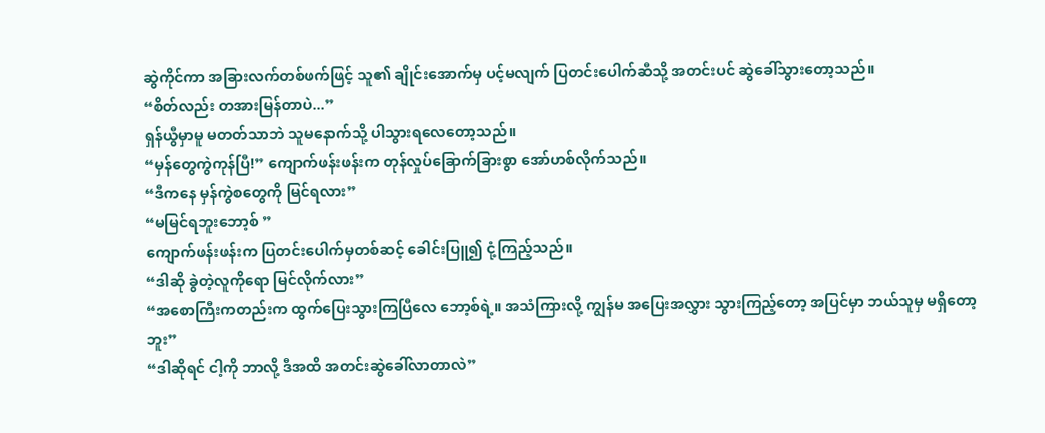ဆွဲကိုင်ကာ အခြားလက်တစ်ဖက်ဖြင့် သူ၏ ချိုင်းအောက်မှ ပင့်မလျက် ပြတင်းပေါက်ဆီသို့ အတင်းပင် ဆွဲခေါ်သွားတော့သည်။
“စိတ်လည်း တအားမြန်တာပဲ...”
ရှန်ယွီမှာမူ မတတ်သာဘဲ သူမနောက်သို့ ပါသွားရလေတော့သည်။
“မှန်တွေကွဲကုန်ပြီ!” ကျောက်ဖန်းဖန်းက တုန်လှုပ်ခြောက်ခြားစွာ အော်ဟစ်လိုက်သည်။
“ဒီကနေ မှန်ကွဲစတွေကို မြင်ရလား”
“မမြင်ရဘူးဘော့စ် ”
ကျောက်ဖန်းဖန်းက ပြတင်းပေါက်မှတစ်ဆင့် ခေါင်းပြူ၍ ငုံ့ကြည့်သည်။
“ဒါဆို ခွဲတဲ့လူကိုရော မြင်လိုက်လား”
“အစောကြီးကတည်းက ထွက်ပြေးသွားကြပြီလေ ဘော့စ်ရဲ့။ အသံကြားလို့ ကျွန်မ အပြေးအလွှား သွားကြည့်တော့ အပြင်မှာ ဘယ်သူမှ မရှိတော့ဘူး”
“ဒါဆိုရင် ငါ့ကို ဘာလို့ ဒီအထိ အတင်းဆွဲခေါ်လာတာလဲ”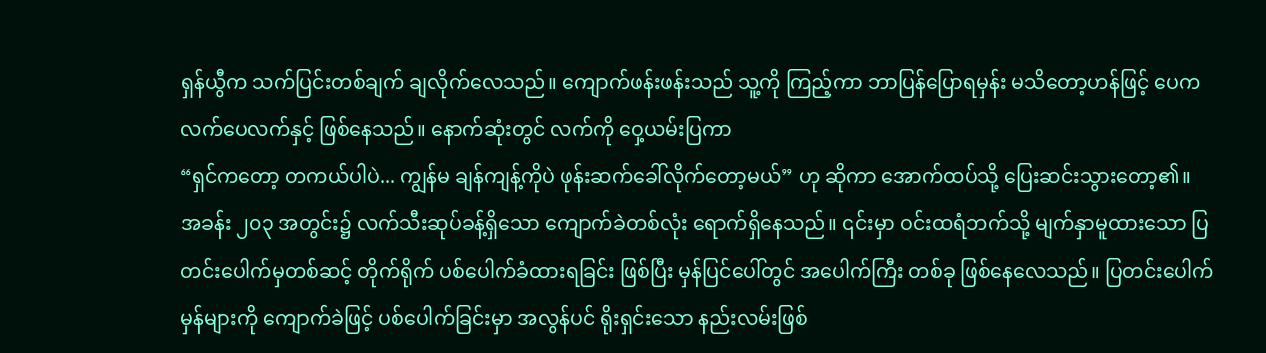ရှန်ယွီက သက်ပြင်းတစ်ချက် ချလိုက်လေသည်။ ကျောက်ဖန်းဖန်းသည် သူ့ကို ကြည့်ကာ ဘာပြန်ပြောရမှန်း မသိတော့ဟန်ဖြင့် ပေကလက်ပေလက်နှင့် ဖြစ်နေသည်။ နောက်ဆုံးတွင် လက်ကို ဝှေ့ယမ်းပြကာ
“ရှင်ကတော့ တကယ်ပါပဲ... ကျွန်မ ချန်ကျန့်ကိုပဲ ဖုန်းဆက်ခေါ်လိုက်တော့မယ်” ဟု ဆိုကာ အောက်ထပ်သို့ ပြေးဆင်းသွားတော့၏။
အခန်း ၂၀၃ အတွင်း၌ လက်သီးဆုပ်ခန့်ရှိသော ကျောက်ခဲတစ်လုံး ရောက်ရှိနေသည်။ ၎င်းမှာ ဝင်းထရံဘက်သို့ မျက်နှာမူထားသော ပြတင်းပေါက်မှတစ်ဆင့် တိုက်ရိုက် ပစ်ပေါက်ခံထားရခြင်း ဖြစ်ပြီး မှန်ပြင်ပေါ်တွင် အပေါက်ကြီး တစ်ခု ဖြစ်နေလေသည်။ ပြတင်းပေါက်မှန်များကို ကျောက်ခဲဖြင့် ပစ်ပေါက်ခြင်းမှာ အလွန်ပင် ရိုးရှင်းသော နည်းလမ်းဖြစ်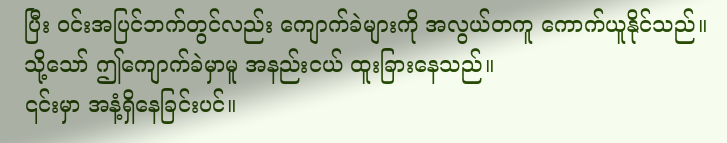ပြီး ဝင်းအပြင်ဘက်တွင်လည်း ကျောက်ခဲများကို အလွယ်တကူ ကောက်ယူနိုင်သည်။ သို့သော် ဤကျောက်ခဲမှာမူ အနည်းငယ် ထူးခြားနေသည်။
၎င်းမှာ အနံ့ရှိနေခြင်းပင်။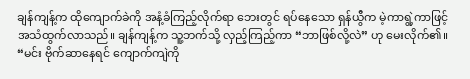ချန်ကျန့်က ထိုကျောက်ခဲကို အနံ့ခံကြည့်လိုက်ရာ ဘေးတွင် ရပ်နေသော ရှန်ယွီက မဲ့ကာရွဲ့ကာဖြင့် အသံထွက်လာသည်။ ချန်ကျန့်က သူ့ဘက်သို့ လှည့်ကြည့်ကာ “ဘာဖြစ်လို့လဲ” ဟု မေးလိုက်၏။
“မင်း ဗိုက်ဆာနေရင် ကျောက်ကျဲကို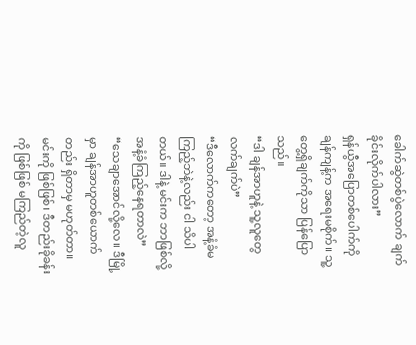ခေါက်ဆွဲတစ်ပွဲလောက် ချက်ခိုင်းလိုက်ပါလား”
ရှန်ယွီအပြောတစ်ပေါက်ကို ချန်ကျန့်က အရေးမစိုက်။ သူ့ တွေ့ရှိချက်ကိုသာ ပြန်ပြောသည်။
“ဒါ ချန်အာဟူနဲ့ သူ့လူတွေ လက်ချက်ပဲ”
“ဒီလောက်ကတော့ အနံ့ခံမကြည့်ဘဲနဲ့လည်း ငါ သိပါတယ်။ ဒါနဲ့ မင်းက ဘာဖြစ်လို့ အနံ့ခံကြည့်နေရတာလဲ”
“သေချာအောင်လို့လေ။ ဒီမြို့မှာ ချန်အာဟူတစ်ယောက်တည်း ရှိတာမှ မဟုတ်တာ။ မင်းကို ဖြစ်ဖြစ်၊ ဒီတည်းခိုခန်းကို ဖြစ်ဖြစ် မကြည်တဲ့လူ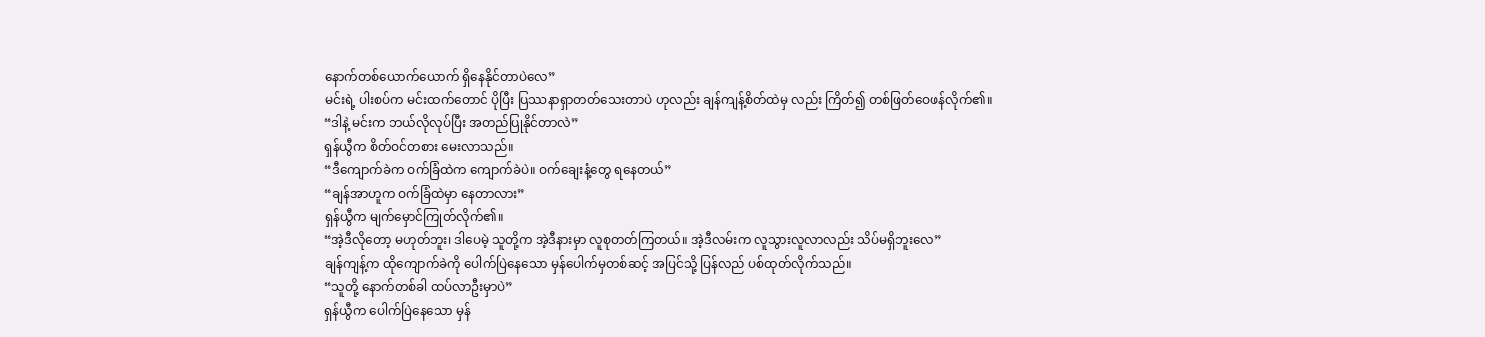နောက်တစ်ယောက်ယောက် ရှိနေနိုင်တာပဲလေ”
မင်းရဲ့ ပါးစပ်က မင်းထက်တောင် ပိုပြီး ပြဿနာရှာတတ်သေးတာပဲ ဟုလည်း ချန်ကျန့်စိတ်ထဲမှ လည်း ကြိတ်၍ တစ်ဖြတ်ဝေဖန်လိုက်၏။
“ဒါနဲ့ မင်းက ဘယ်လိုလုပ်ပြီး အတည်ပြုနိုင်တာလဲ”
ရှန်ယွီက စိတ်ဝင်တစား မေးလာသည်။
“ဒီကျောက်ခဲက ဝက်ခြံထဲက ကျောက်ခဲပဲ။ ဝက်ချေးနံ့တွေ ရနေတယ်”
“ချန်အာဟူက ဝက်ခြံထဲမှာ နေတာလား”
ရှန်ယွီက မျက်မှောင်ကြုတ်လိုက်၏။
“အဲ့ဒီလိုတော့ မဟုတ်ဘူး၊ ဒါပေမဲ့ သူတို့က အဲ့ဒီနားမှာ လူစုတတ်ကြတယ်။ အဲ့ဒီလမ်းက လူသွားလူလာလည်း သိပ်မရှိဘူးလေ”
ချန်ကျန့်က ထိုကျောက်ခဲကို ပေါက်ပြဲနေသော မှန်ပေါက်မှတစ်ဆင့် အပြင်သို့ ပြန်လည် ပစ်ထုတ်လိုက်သည်။
“သူတို့ နောက်တစ်ခါ ထပ်လာဦးမှာပဲ”
ရှန်ယွီက ပေါက်ပြဲနေသော မှန်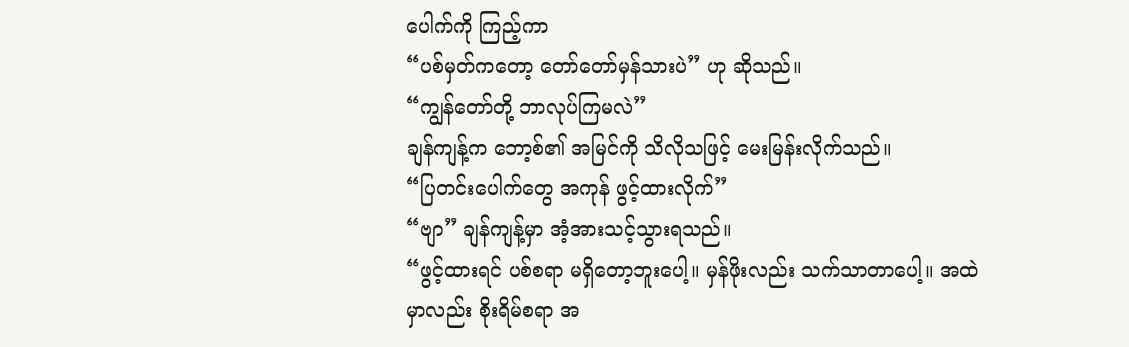ပေါက်ကို ကြည့်ကာ
“ပစ်မှတ်ကတော့ တော်တော်မှန်သားပဲ” ဟု ဆိုသည်။
“ကျွန်တော်တို့ ဘာလုပ်ကြမလဲ”
ချန်ကျန့်က ဘော့စ်၏ အမြင်ကို သိလိုသဖြင့် မေးမြန်းလိုက်သည်။
“ပြတင်းပေါက်တွေ အကုန် ဖွင့်ထားလိုက်”
“ဗျာ” ချန်ကျန့်မှာ အံ့အားသင့်သွားရသည်။
“ဖွင့်ထားရင် ပစ်စရာ မရှိတော့ဘူးပေါ့။ မှန်ဖိုးလည်း သက်သာတာပေါ့။ အထဲမှာလည်း စိုးရိမ်စရာ အ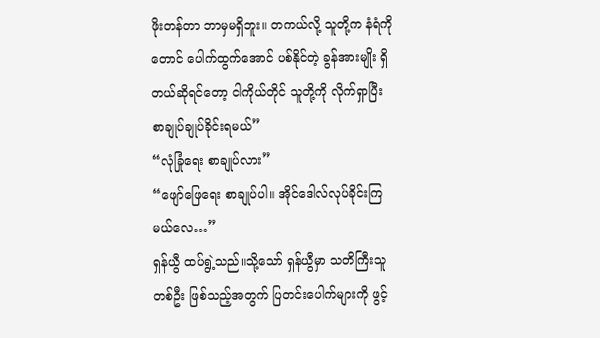ဖိုးတန်တာ ဘာမှမရှိဘူး။ တကယ်လို့ သူတို့က နံရံကိုတောင် ပေါက်ထွက်အောင် ပစ်နိုင်တဲ့ ခွန်အားမျိုး ရှိတယ်ဆိုရင်တော့ ငါကိုယ်တိုင် သူတို့ကို လိုက်ရှာပြီး စာချုပ်ချုပ်ခိုင်းရမယ်”
“လုံခြုံရေး စာချုပ်လား”
“ဖျော်ဖြေရေး စာချုပ်ပါ။ အိုင်ဒေါလ်လုပ်ခိုင်းကြမယ်လေ…”
ရှန်ယွီ ထပ်ရွဲ့သည်။သို့သော် ရှန်ယွီမှာ သတိကြီးသူတစ်ဦး ဖြစ်သည့်အတွက် ပြတင်းပေါက်များကို ဖွင့်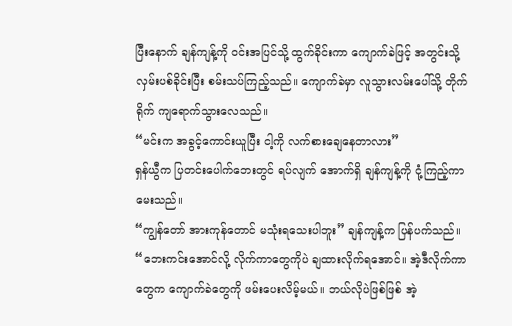ပြီးနောက် ချန်ကျန့်ကို ဝင်းအပြင်သို့ ထွက်ခိုင်းကာ ကျောက်ခဲဖြင့် အတွင်းသို့ လှမ်းပစ်ခိုင်းပြီး စမ်းသပ်ကြည့်သည်။ ကျောက်ခဲမှာ လူသွားလမ်းပေါ်သို့ တိုက်ရိုက် ကျရောက်သွားလေသည်။
“မင်းက အခွင့်ကောင်းယူပြီး ငါ့ကို လက်စားချေနေတာလား”
ရှန်ယွီက ပြတင်းပေါက်ဘေးတွင် ရပ်လျက် အောက်ရှိ ချန်ကျန့်ကို ငုံ့ကြည့်ကာ မေးသည်။
“ကျွန်တော် အားကုန်တောင် မသုံးရသေးပါဘူး” ချန်ကျန့်က ပြန်ပက်သည်။
“ဘေးကင်းအောင်လို့ လိုက်ကာတွေကိုပဲ ချထားလိုက်ရအောင်။ အဲ့ဒီလိုက်ကာတွေက ကျောက်ခဲတွေကို ဖမ်းပေးလိမ့်မယ်။ ဘယ်လိုပဲဖြစ်ဖြစ် အဲ့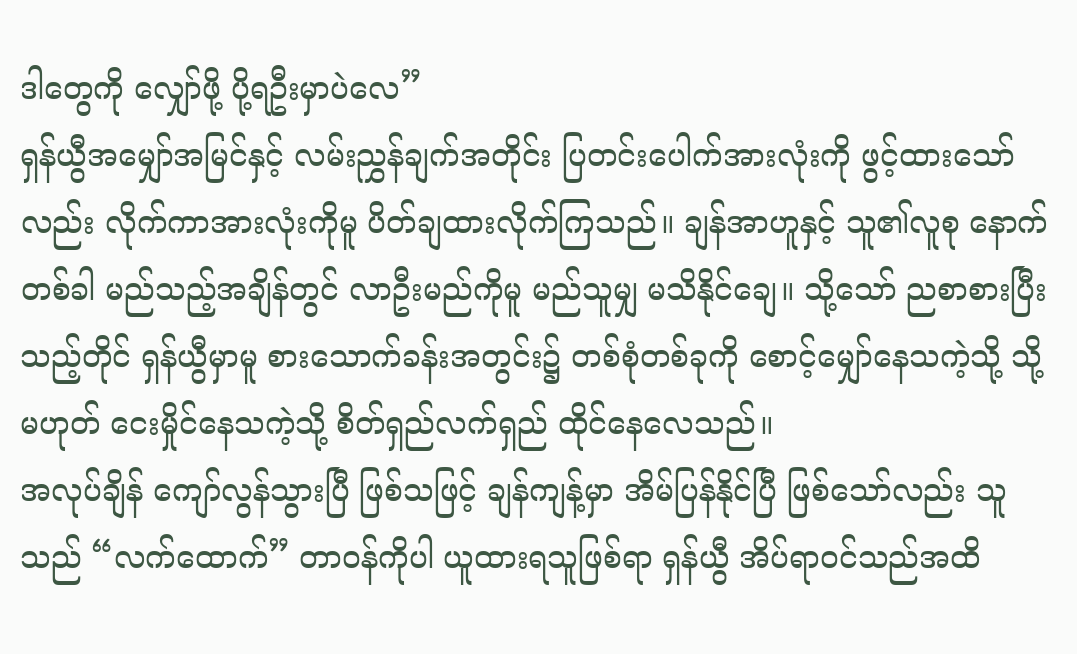ဒါတွေကို လျှော်ဖို့ ပို့ရဦးမှာပဲလေ”
ရှန်ယွီအမျှော်အမြင်နှင့် လမ်းညွှန်ချက်အတိုင်း ပြတင်းပေါက်အားလုံးကို ဖွင့်ထားသော်လည်း လိုက်ကာအားလုံးကိုမူ ပိတ်ချထားလိုက်ကြသည်။ ချန်အာဟူနှင့် သူ၏လူစု နောက်တစ်ခါ မည်သည့်အချိန်တွင် လာဦးမည်ကိုမူ မည်သူမျှ မသိနိုင်ချေ။ သို့သော် ညစာစားပြီးသည့်တိုင် ရှန်ယွီမှာမူ စားသောက်ခန်းအတွင်း၌ တစ်စုံတစ်ခုကို စောင့်မျှော်နေသကဲ့သို့ သို့မဟုတ် ငေးမှိုင်နေသကဲ့သို့ စိတ်ရှည်လက်ရှည် ထိုင်နေလေသည်။
အလုပ်ချိန် ကျော်လွန်သွားပြီ ဖြစ်သဖြင့် ချန်ကျန့်မှာ အိမ်ပြန်နိုင်ပြီ ဖြစ်သော်လည်း သူသည် “လက်ထောက်” တာဝန်ကိုပါ ယူထားရသူဖြစ်ရာ ရှန်ယွီ အိပ်ရာဝင်သည်အထိ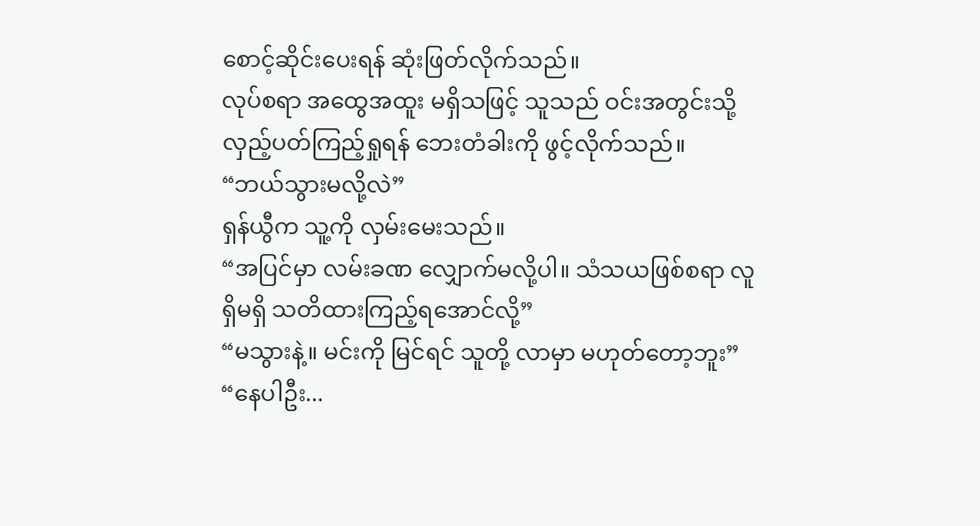စောင့်ဆိုင်းပေးရန် ဆုံးဖြတ်လိုက်သည်။
လုပ်စရာ အထွေအထူး မရှိသဖြင့် သူသည် ဝင်းအတွင်းသို့ လှည့်ပတ်ကြည့်ရှုရန် ဘေးတံခါးကို ဖွင့်လိုက်သည်။
“ဘယ်သွားမလို့လဲ”
ရှန်ယွီက သူ့ကို လှမ်းမေးသည်။
“အပြင်မှာ လမ်းခဏ လျှောက်မလို့ပါ။ သံသယဖြစ်စရာ လူရှိမရှိ သတိထားကြည့်ရအောင်လို့”
“မသွားနဲ့။ မင်းကို မြင်ရင် သူတို့ လာမှာ မဟုတ်တော့ဘူး”
“နေပါဦး...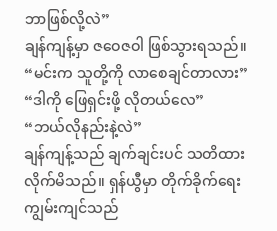ဘာဖြစ်လို့လဲ”
ချန်ကျန့်မှာ ဇဝေဇဝါ ဖြစ်သွားရသည်။
“မင်းက သူတို့ကို လာစေချင်တာလား”
“ဒါကို ဖြေရှင်းဖို့ လိုတယ်လေ”
“ဘယ်လိုနည်းနဲ့လဲ”
ချန်ကျန့်သည် ချက်ချင်းပင် သတိထားလိုက်မိသည်။ ရှန်ယွီမှာ တိုက်ခိုက်ရေး ကျွမ်းကျင်သည်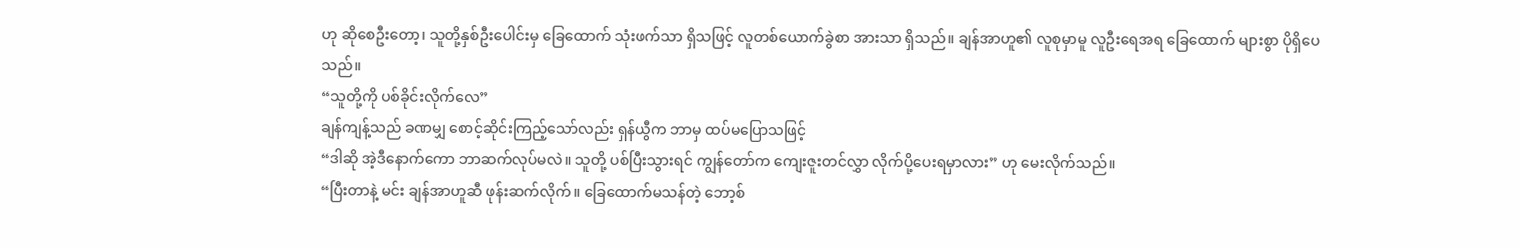ဟု ဆိုစေဦးတော့၊ သူတို့နှစ်ဦးပေါင်းမှ ခြေထောက် သုံးဖက်သာ ရှိသဖြင့် လူတစ်ယောက်ခွဲစာ အားသာ ရှိသည်။ ချန်အာဟူ၏ လူစုမှာမူ လူဦးရေအရ ခြေထောက် များစွာ ပိုရှိပေသည်။
“သူတို့ကို ပစ်ခိုင်းလိုက်လေ”
ချန်ကျန့်သည် ခဏမျှ စောင့်ဆိုင်းကြည့်သော်လည်း ရှန်ယွီက ဘာမှ ထပ်မပြောသဖြင့်
“ဒါဆို အဲ့ဒီနောက်ကော ဘာဆက်လုပ်မလဲ။ သူတို့ ပစ်ပြီးသွားရင် ကျွန်တော်က ကျေးဇူးတင်လွှာ လိုက်ပို့ပေးရမှာလား” ဟု မေးလိုက်သည်။
“ပြီးတာနဲ့ မင်း ချန်အာဟူဆီ ဖုန်းဆက်လိုက်။ ခြေထောက်မသန်တဲ့ ဘော့စ်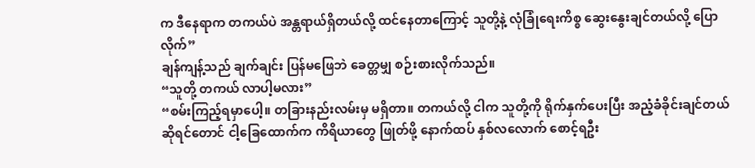က ဒီနေရာက တကယ်ပဲ အန္တရာယ်ရှိတယ်လို့ ထင်နေတာကြောင့် သူတို့နဲ့ လုံခြုံရေးကိစ္စ ဆွေးနွေးချင်တယ်လို့ ပြောလိုက်”
ချန်ကျန့်သည် ချက်ချင်း ပြန်မဖြေဘဲ ခေတ္တမျှ စဉ်းစားလိုက်သည်။
“သူတို့ တကယ် လာပါ့မလား”
“စမ်းကြည့်ရမှာပေါ့။ တခြားနည်းလမ်းမှ မရှိတာ။ တကယ်လို့ ငါက သူတို့ကို ရိုက်နှက်ပေးပြီး အညံ့ခံခိုင်းချင်တယ် ဆိုရင်တောင် ငါ့ခြေထောက်က ကိရိယာတွေ ဖြုတ်ဖို့ နောက်ထပ် နှစ်လလောက် စောင့်ရဦး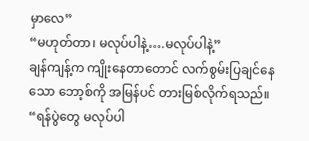မှာလေ”
“မဟုတ်တာ၊ မလုပ်ပါနဲ့….မလုပ်ပါနဲ့”
ချန်ကျန့်က ကျိုးနေတာတောင် လက်စွမ်းပြချင်နေသော ဘော့စ်ကို အမြန်ပင် တားမြစ်လိုက်ရသည်။
“ရန်ပွဲတွေ မလုပ်ပါ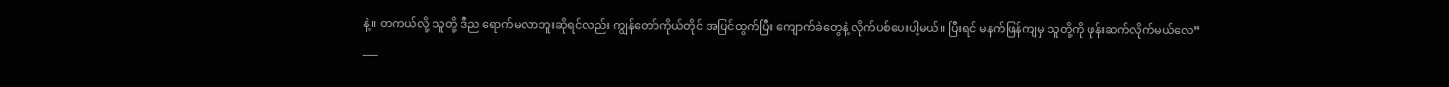နဲ့။ တကယ်လို့ သူတို့ ဒီည ရောက်မလာဘူးဆိုရင်လည်း ကျွန်တော်ကိုယ်တိုင် အပြင်ထွက်ပြီး ကျောက်ခဲတွေနဲ့ လိုက်ပစ်ပေးပါ့မယ်။ ပြီးရင် မနက်ဖြန်ကျမှ သူတို့ကို ဖုန်းဆက်လိုက်မယ်လေ”
___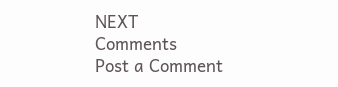NEXT
Comments
Post a Comment